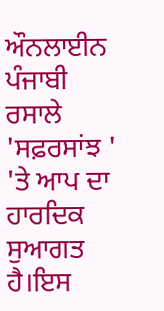ਔਨਲਾਈਨ ਪੰਜਾਬੀ ਰਸਾਲੇ 'ਸਫ਼ਰਸਾਂਝ ' 'ਤੇ ਆਪ ਦਾ ਹਾਰਦਿਕ ਸੁਆਗਤ ਹੈ।ਇਸ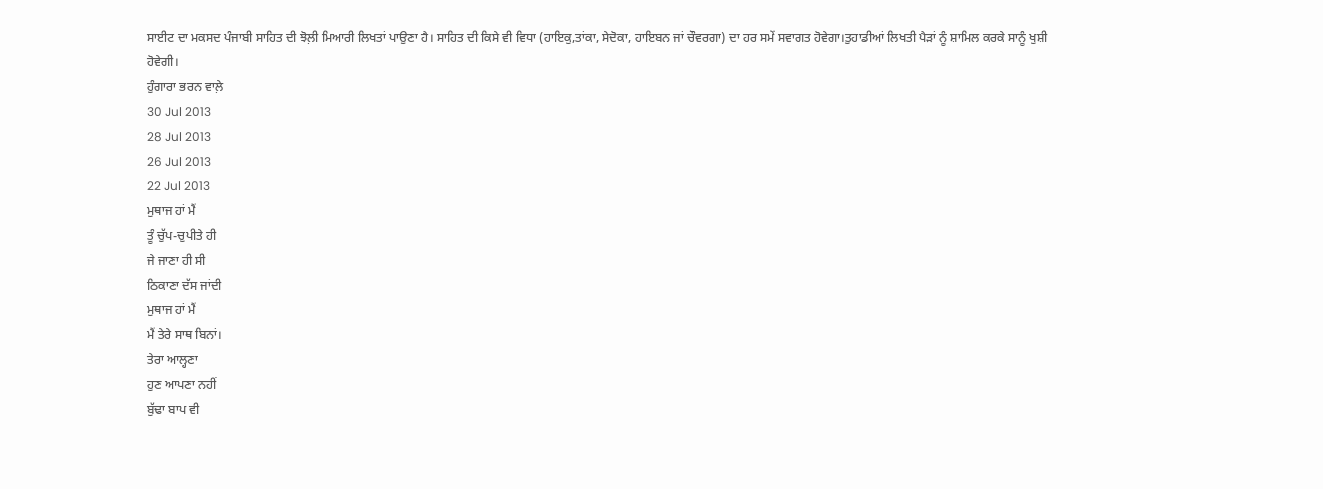ਸਾਈਟ ਦਾ ਮਕਸਦ ਪੰਜਾਬੀ ਸਾਹਿਤ ਦੀ ਝੋਲ਼ੀ ਮਿਆਰੀ ਲਿਖਤਾਂ ਪਾਉਣਾ ਹੈ। ਸਾਹਿਤ ਦੀ ਕਿਸੇ ਵੀ ਵਿਧਾ (ਹਾਇਕੁ,ਤਾਂਕਾ, ਸੇਦੋਕਾ, ਹਾਇਬਨ ਜਾਂ ਚੌਵਰਗਾ) ਦਾ ਹਰ ਸਮੇਂ ਸਵਾਗਤ ਹੋਵੇਗਾ।ਤੁਹਾਡੀਆਂ ਲਿਖਤੀ ਪੈੜਾਂ ਨੂੰ ਸ਼ਾਮਿਲ ਕਰਕੇ ਸਾਨੂੰ ਖੁਸ਼ੀ ਹੋਵੇਗੀ।
ਹੁੰਗਾਰਾ ਭਰਨ ਵਾਲ਼ੇ
30 Jul 2013
28 Jul 2013
26 Jul 2013
22 Jul 2013
ਮੁਥਾਜ ਹਾਂ ਮੈਂ
ਤੂੰ ਚੁੱਪ-ਚੁਪੀਤੇ ਹੀ
ਜੇ ਜਾਣਾ ਹੀ ਸੀ
ਠਿਕਾਣਾ ਦੱਸ ਜਾਂਦੀ
ਮੁਥਾਜ ਹਾਂ ਮੈਂ
ਮੈਂ ਤੇਰੇ ਸਾਥ ਬਿਨਾਂ।
ਤੇਰਾ ਆਲ੍ਹਣਾ
ਹੁਣ ਆਪਣਾ ਨਹੀਂ
ਬੁੱਢਾ ਬਾਪ ਵੀ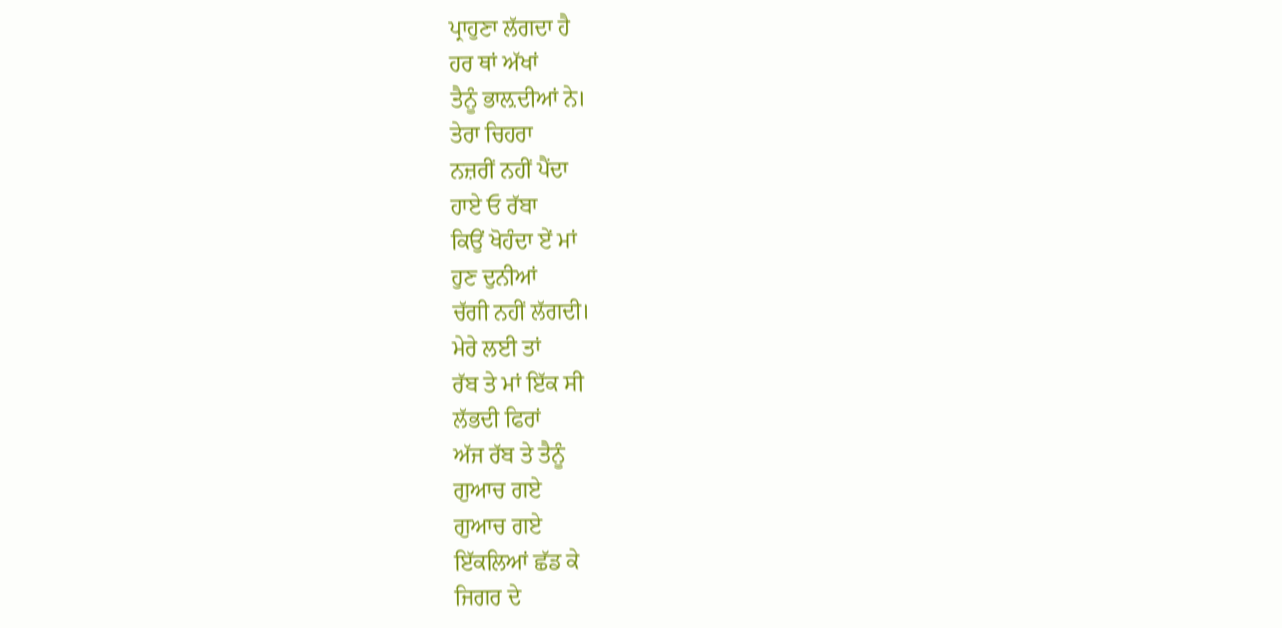ਪ੍ਰਾਹੁਣਾ ਲੱਗਦਾ ਹੈ
ਹਰ ਥਾਂ ਅੱਖਾਂ
ਤੈਨੂੰ ਭਾਲ਼ਦੀਆਂ ਨੇ।
ਤੇਰਾ ਚਿਹਰਾ
ਨਜ਼ਰੀਂ ਨਹੀਂ ਪੈਂਦਾ
ਹਾਏ ਓ ਰੱਬਾ
ਕਿਉਂ ਖੋਹੰਦਾ ਏਂ ਮਾਂ
ਹੁਣ ਦੁਨੀਆਂ
ਚੱਗੀ ਨਹੀਂ ਲੱਗਦੀ।
ਮੇਰੇ ਲਈ ਤਾਂ
ਰੱਬ ਤੇ ਮਾਂ ਇੱਕ ਸੀ
ਲੱਭਦੀ ਫਿਰਾਂ
ਅੱਜ ਰੱਬ ਤੇ ਤੈਨੂੰ
ਗੁਆਚ ਗਏ
ਗੁਆਚ ਗਏ
ਇੱਕਲਿਆਂ ਛੱਡ ਕੇ
ਜਿਗਰ ਦੇ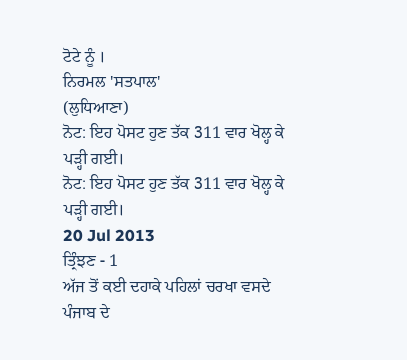ਟੋਟੇ ਨੂੰ ।
ਨਿਰਮਲ 'ਸਤਪਾਲ'
(ਲੁਧਿਆਣਾ)
ਨੋਟ: ਇਹ ਪੋਸਟ ਹੁਣ ਤੱਕ 311 ਵਾਰ ਖੋਲ੍ਹ ਕੇ ਪੜ੍ਹੀ ਗਈ।
ਨੋਟ: ਇਹ ਪੋਸਟ ਹੁਣ ਤੱਕ 311 ਵਾਰ ਖੋਲ੍ਹ ਕੇ ਪੜ੍ਹੀ ਗਈ।
20 Jul 2013
ਤ੍ਰਿੰਝਣ - 1
ਅੱਜ ਤੋਂ ਕਈ ਦਹਾਕੇ ਪਹਿਲਾਂ ਚਰਖਾ ਵਸਦੇ ਪੰਜਾਬ ਦੇ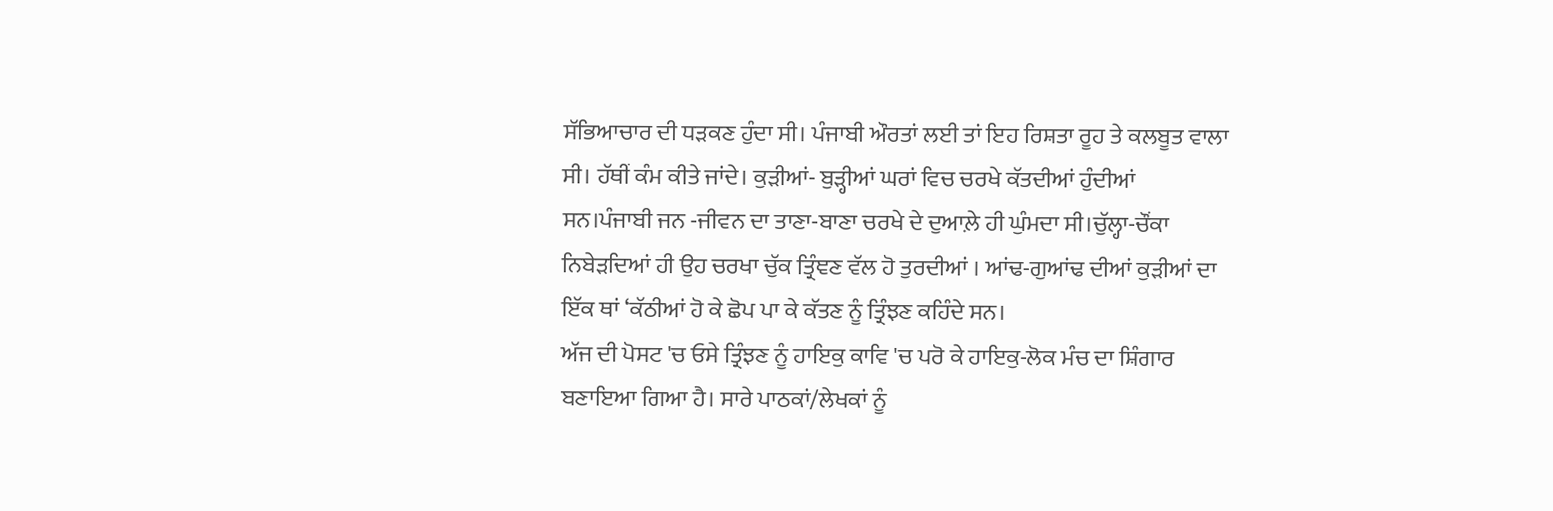ਸੱਭਿਆਚਾਰ ਦੀ ਧੜਕਣ ਹੁੰਦਾ ਸੀ। ਪੰਜਾਬੀ ਔਰਤਾਂ ਲਈ ਤਾਂ ਇਹ ਰਿਸ਼ਤਾ ਰੂਹ ਤੇ ਕਲਬੂਤ ਵਾਲਾ ਸੀ। ਹੱਥੀਂ ਕੰਮ ਕੀਤੇ ਜਾਂਦੇ। ਕੁੜੀਆਂ- ਬੁੜ੍ਹੀਆਂ ਘਰਾਂ ਵਿਚ ਚਰਖੇ ਕੱਤਦੀਆਂ ਹੁੰਦੀਆਂ ਸਨ।ਪੰਜਾਬੀ ਜਨ -ਜੀਵਨ ਦਾ ਤਾਣਾ-ਬਾਣਾ ਚਰਖੇ ਦੇ ਦੁਆਲ਼ੇ ਹੀ ਘੁੰਮਦਾ ਸੀ।ਚੁੱਲ੍ਹਾ-ਚੌਂਕਾ ਨਿਬੇੜਦਿਆਂ ਹੀ ਉਹ ਚਰਖਾ ਚੁੱਕ ਤ੍ਰਿੰਞਣ ਵੱਲ ਹੋ ਤੁਰਦੀਆਂ । ਆਂਢ-ਗੁਆਂਢ ਦੀਆਂ ਕੁੜੀਆਂ ਦਾ ਇੱਕ ਥਾਂ ‘ਕੱਠੀਆਂ ਹੋ ਕੇ ਛੋਪ ਪਾ ਕੇ ਕੱਤਣ ਨੂੰ ਤ੍ਰਿੰਝਣ ਕਹਿੰਦੇ ਸਨ।
ਅੱਜ ਦੀ ਪੋਸਟ 'ਚ ਓਸੇ ਤ੍ਰਿੰਝਣ ਨੂੰ ਹਾਇਕੁ ਕਾਵਿ 'ਚ ਪਰੋ ਕੇ ਹਾਇਕੁ-ਲੋਕ ਮੰਚ ਦਾ ਸ਼ਿੰਗਾਰ ਬਣਾਇਆ ਗਿਆ ਹੈ। ਸਾਰੇ ਪਾਠਕਾਂ/ਲੇਖਕਾਂ ਨੂੰ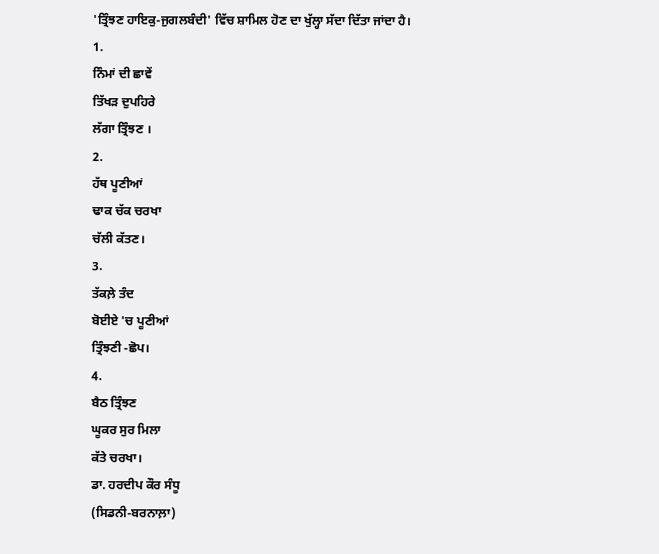'ਤ੍ਰਿੰਝਣ ਹਾਇਕੁ-ਜੁਗਲਬੰਦੀ' ਵਿੱਚ ਸ਼ਾਮਿਲ ਹੋਣ ਦਾ ਖੁੱਲ੍ਹਾ ਸੱਦਾ ਦਿੱਤਾ ਜਾਂਦਾ ਹੈ।
1.
ਨਿੰਮਾਂ ਦੀ ਛਾਵੇਂ
ਤਿੱਖੜ ਦੁਪਹਿਰੇ
ਲੱਗਾ ਤ੍ਰਿੰਝਣ ।
2.
ਹੱਥ ਪੂਣੀਆਂ
ਢਾਕ ਚੱਕ ਚਰਖਾ
ਚੱਲੀ ਕੱਤਣ।
3.
ਤੱਕਲ਼ੇ ਤੰਦ
ਬੋਈਏ 'ਚ ਪੂਣੀਆਂ
ਤ੍ਰਿੰਝਣੀ -ਛੋਪ।
4.
ਬੈਠ ਤ੍ਰਿੰਝਣ
ਘੂਕਰ ਸੁਰ ਮਿਲਾ
ਕੱਤੇ ਚਰਖਾ।
ਡਾ. ਹਰਦੀਪ ਕੌਰ ਸੰਧੂ
(ਸਿਡਨੀ-ਬਰਨਾਲ਼ਾ)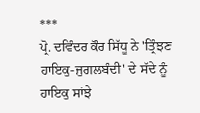***
ਪ੍ਰੋ. ਦਵਿੰਦਰ ਕੌਰ ਸਿੱਧੂ ਨੇ 'ਤ੍ਰਿੰਝਣ ਹਾਇਕੁ-ਜੁਗਲਬੰਦੀ' ਦੇ ਸੱਦੇ ਨੂੰ ਹਾਇਕੁ ਸਾਂਝੇ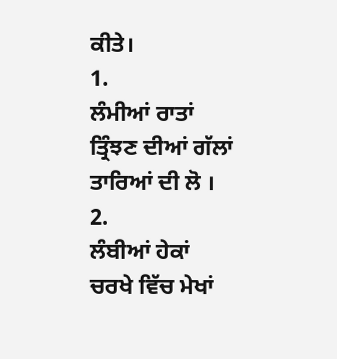ਕੀਤੇ।
1.
ਲੰਮੀਆਂ ਰਾਤਾਂ
ਤ੍ਰਿੰਝਣ ਦੀਆਂ ਗੱਲਾਂ
ਤਾਰਿਆਂ ਦੀ ਲੋ ।
2.
ਲੰਬੀਆਂ ਹੇਕਾਂ
ਚਰਖੇ ਵਿੱਚ ਮੇਖਾਂ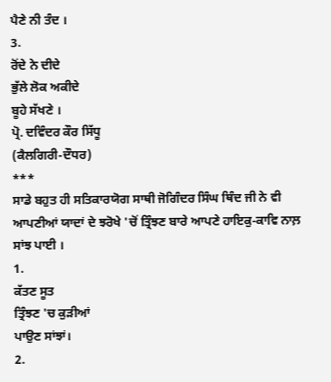ਪੈਣੇ ਨੀ ਤੰਦ ।
3.
ਰੋਂਦੇ ਨੇ ਦੀਦੇ
ਭੁੱਲੇ ਲੋਕ ਅਕੀਦੇ
ਬੂਹੇ ਸੱਖਣੇ ।
ਪ੍ਰੋ. ਦਵਿੰਦਰ ਕੌਰ ਸਿੱਧੂ
(ਕੈਲਗਿਰੀ-ਦੌਧਰ)
***
ਸਾਡੇ ਬਹੁਤ ਹੀ ਸਤਿਕਾਰਯੋਗ ਸਾਥੀ ਜੋਗਿੰਦਰ ਸਿੰਘ ਥਿੰਦ ਜੀ ਨੇ ਵੀ ਆਪਣੀਆਂ ਯਾਦਾਂ ਦੇ ਝਰੋਖੇ 'ਚੋਂ ਤ੍ਰਿੰਝਣ ਬਾਰੇ ਆਪਣੇ ਹਾਇਕੁ-ਕਾਵਿ ਨਾਲ਼ ਸਾਂਝ ਪਾਈ ।
1.
ਕੱਤਣ ਸੂਤ
ਤ੍ਰਿੰਝਣ 'ਚ ਕੁੜੀਆਂ
ਪਾਉਣ ਸਾਂਝਾਂ।
2.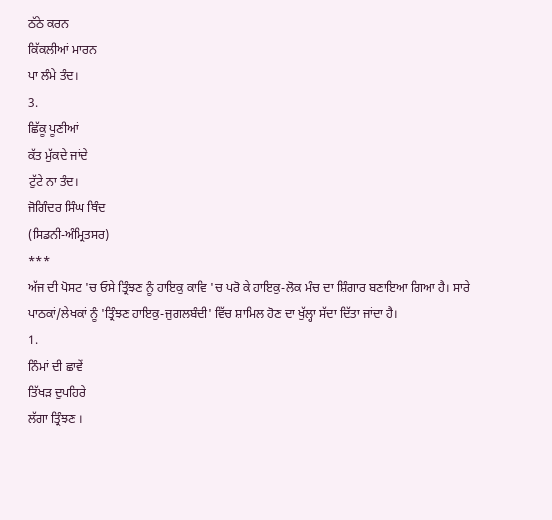ਠੱਠੇ ਕਰਨ
ਕਿੱਕਲੀਆਂ ਮਾਰਨ
ਪਾ ਲੰਮੇ ਤੰਦ।
3.
ਛਿੱਕੂ ਪੂਣੀਆਂ
ਕੱਤ ਮੁੱਕਦੇ ਜਾਂਦੇ
ਟੁੱਟੇ ਨਾ ਤੰਦ।
ਜੋਗਿੰਦਰ ਸਿੰਘ ਥਿੰਦ
(ਸਿਡਨੀ-ਅੰਮ੍ਰਿਤਸਰ)
***
ਅੱਜ ਦੀ ਪੋਸਟ 'ਚ ਓਸੇ ਤ੍ਰਿੰਝਣ ਨੂੰ ਹਾਇਕੁ ਕਾਵਿ 'ਚ ਪਰੋ ਕੇ ਹਾਇਕੁ-ਲੋਕ ਮੰਚ ਦਾ ਸ਼ਿੰਗਾਰ ਬਣਾਇਆ ਗਿਆ ਹੈ। ਸਾਰੇ ਪਾਠਕਾਂ/ਲੇਖਕਾਂ ਨੂੰ 'ਤ੍ਰਿੰਝਣ ਹਾਇਕੁ-ਜੁਗਲਬੰਦੀ' ਵਿੱਚ ਸ਼ਾਮਿਲ ਹੋਣ ਦਾ ਖੁੱਲ੍ਹਾ ਸੱਦਾ ਦਿੱਤਾ ਜਾਂਦਾ ਹੈ।
1.
ਨਿੰਮਾਂ ਦੀ ਛਾਵੇਂ
ਤਿੱਖੜ ਦੁਪਹਿਰੇ
ਲੱਗਾ ਤ੍ਰਿੰਝਣ ।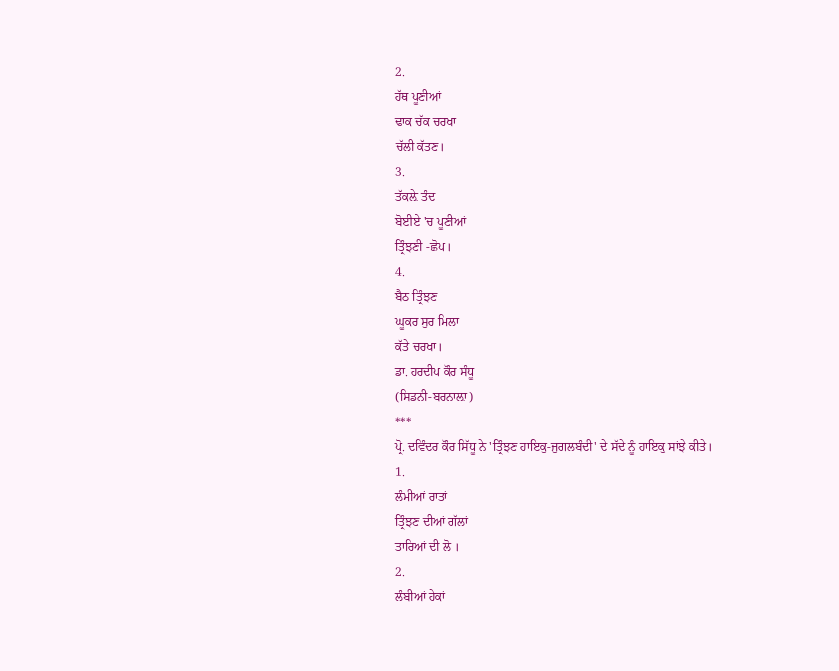2.
ਹੱਥ ਪੂਣੀਆਂ
ਢਾਕ ਚੱਕ ਚਰਖਾ
ਚੱਲੀ ਕੱਤਣ।
3.
ਤੱਕਲ਼ੇ ਤੰਦ
ਬੋਈਏ 'ਚ ਪੂਣੀਆਂ
ਤ੍ਰਿੰਝਣੀ -ਛੋਪ।
4.
ਬੈਠ ਤ੍ਰਿੰਝਣ
ਘੂਕਰ ਸੁਰ ਮਿਲਾ
ਕੱਤੇ ਚਰਖਾ।
ਡਾ. ਹਰਦੀਪ ਕੌਰ ਸੰਧੂ
(ਸਿਡਨੀ-ਬਰਨਾਲ਼ਾ)
***
ਪ੍ਰੋ. ਦਵਿੰਦਰ ਕੌਰ ਸਿੱਧੂ ਨੇ 'ਤ੍ਰਿੰਝਣ ਹਾਇਕੁ-ਜੁਗਲਬੰਦੀ' ਦੇ ਸੱਦੇ ਨੂੰ ਹਾਇਕੁ ਸਾਂਝੇ ਕੀਤੇ।
1.
ਲੰਮੀਆਂ ਰਾਤਾਂ
ਤ੍ਰਿੰਝਣ ਦੀਆਂ ਗੱਲਾਂ
ਤਾਰਿਆਂ ਦੀ ਲੋ ।
2.
ਲੰਬੀਆਂ ਹੇਕਾਂ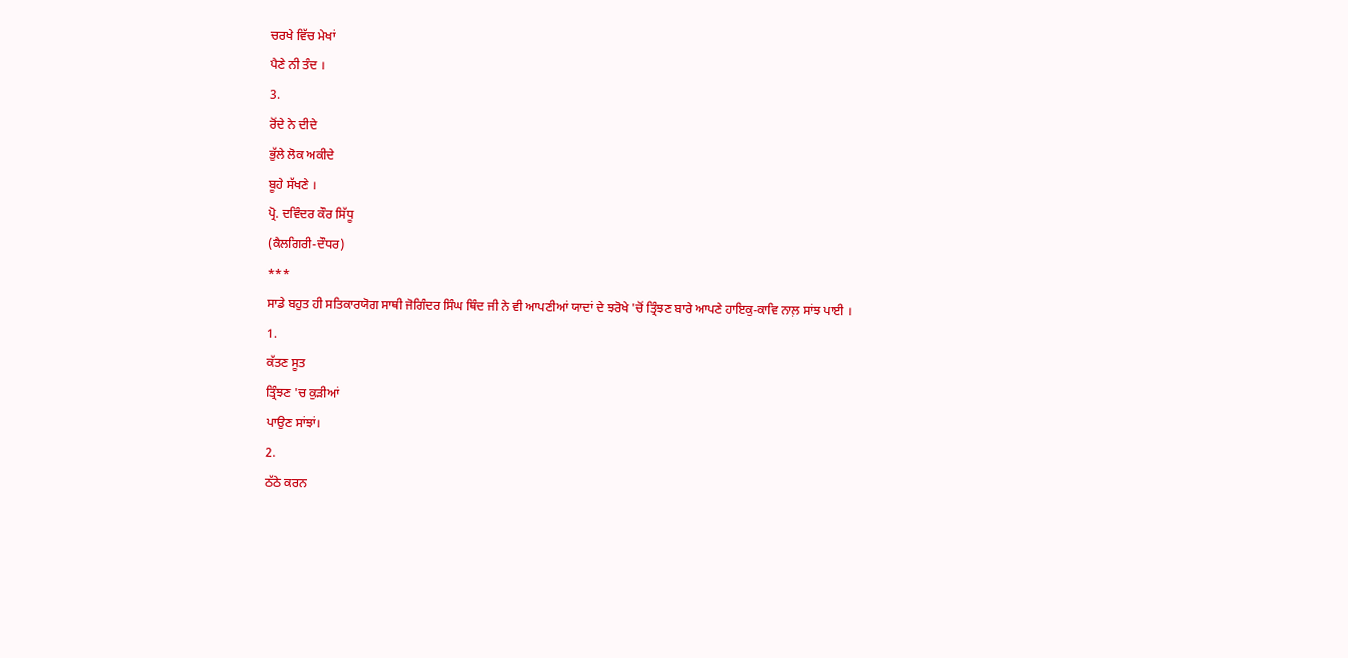ਚਰਖੇ ਵਿੱਚ ਮੇਖਾਂ
ਪੈਣੇ ਨੀ ਤੰਦ ।
3.
ਰੋਂਦੇ ਨੇ ਦੀਦੇ
ਭੁੱਲੇ ਲੋਕ ਅਕੀਦੇ
ਬੂਹੇ ਸੱਖਣੇ ।
ਪ੍ਰੋ. ਦਵਿੰਦਰ ਕੌਰ ਸਿੱਧੂ
(ਕੈਲਗਿਰੀ-ਦੌਧਰ)
***
ਸਾਡੇ ਬਹੁਤ ਹੀ ਸਤਿਕਾਰਯੋਗ ਸਾਥੀ ਜੋਗਿੰਦਰ ਸਿੰਘ ਥਿੰਦ ਜੀ ਨੇ ਵੀ ਆਪਣੀਆਂ ਯਾਦਾਂ ਦੇ ਝਰੋਖੇ 'ਚੋਂ ਤ੍ਰਿੰਝਣ ਬਾਰੇ ਆਪਣੇ ਹਾਇਕੁ-ਕਾਵਿ ਨਾਲ਼ ਸਾਂਝ ਪਾਈ ।
1.
ਕੱਤਣ ਸੂਤ
ਤ੍ਰਿੰਝਣ 'ਚ ਕੁੜੀਆਂ
ਪਾਉਣ ਸਾਂਝਾਂ।
2.
ਠੱਠੇ ਕਰਨ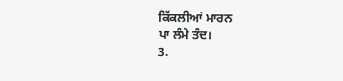ਕਿੱਕਲੀਆਂ ਮਾਰਨ
ਪਾ ਲੰਮੇ ਤੰਦ।
3.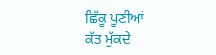ਛਿੱਕੂ ਪੂਣੀਆਂ
ਕੱਤ ਮੁੱਕਦੇ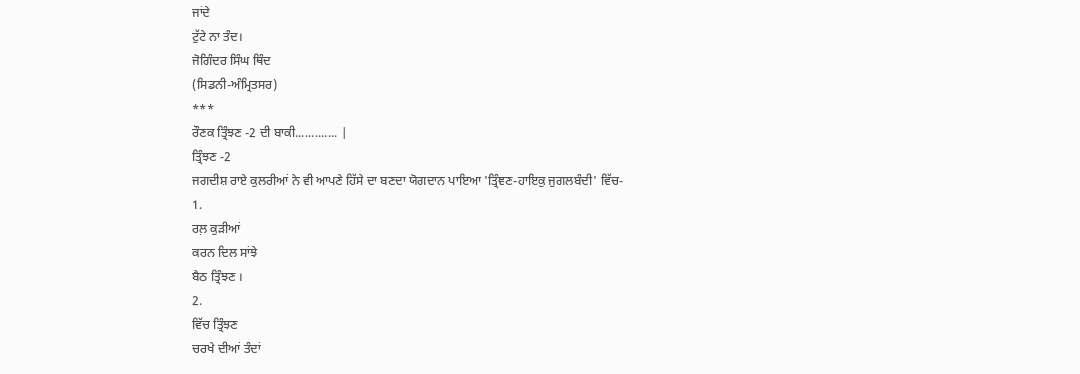ਜਾਂਦੇ
ਟੁੱਟੇ ਨਾ ਤੰਦ।
ਜੋਗਿੰਦਰ ਸਿੰਘ ਥਿੰਦ
(ਸਿਡਨੀ-ਅੰਮ੍ਰਿਤਸਰ)
***
ਰੌਣਕ ਤ੍ਰਿੰਝਣ -2 ਦੀ ਬਾਕੀ............. |
ਤ੍ਰਿੰਝਣ -2
ਜਗਦੀਸ਼ ਰਾਏ ਕੁਲਰੀਆਂ ਨੇ ਵੀ ਆਪਣੇ ਹਿੱਸੇ ਦਾ ਬਣਦਾ ਯੋਗਦਾਨ ਪਾਇਆ 'ਤ੍ਰਿੰਞਣ-ਹਾਇਕੁ ਜੁਗਲਬੰਦੀ' ਵਿੱਚ-
1.
ਰਲ਼ ਕੁੜੀਆਂ
ਕਰਨ ਦਿਲ ਸਾਂਝੇ
ਬੈਠ ਤ੍ਰਿੰਝਣ ।
2.
ਵਿੱਚ ਤ੍ਰਿੰਝਣ
ਚਰਖੇ ਦੀਆਂ ਤੰਦਾਂ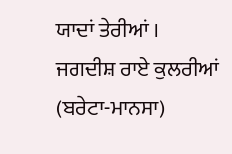ਯਾਦਾਂ ਤੇਰੀਆਂ ।
ਜਗਦੀਸ਼ ਰਾਏ ਕੁਲਰੀਆਂ
(ਬਰੇਟਾ-ਮਾਨਸਾ)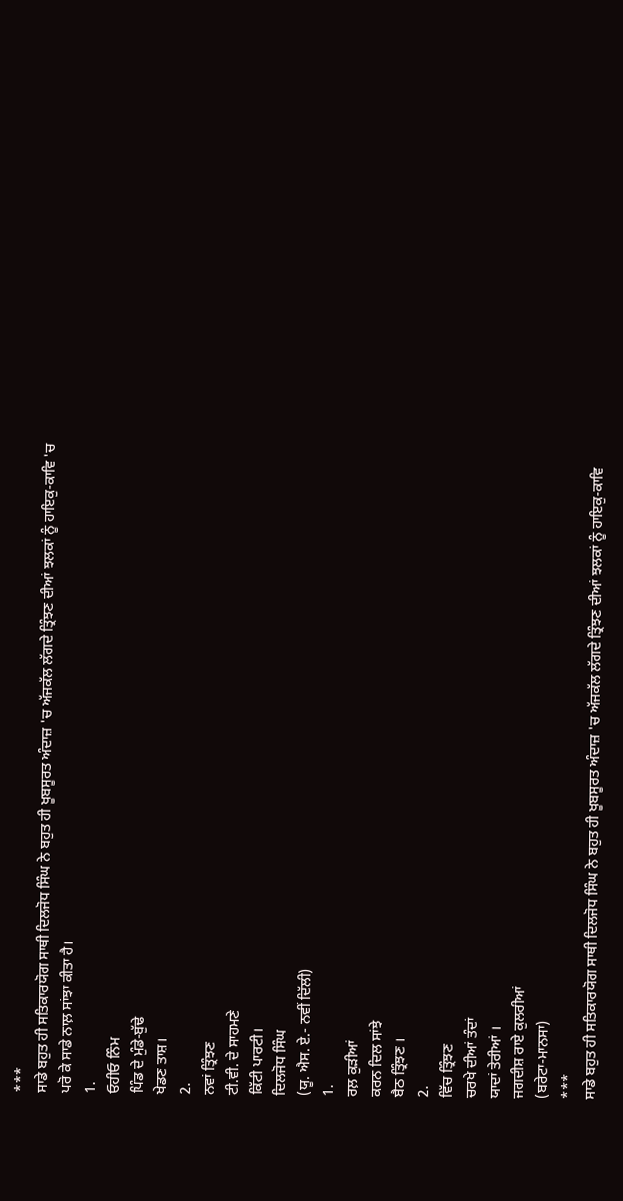***
ਸਾਡੇ ਬਹੁਤ ਹੀ ਸਤਿਕਾਰਯੋਗ ਸਾਥੀ ਦਿਲਜੋਧ ਸਿੰਘ ਨੇ ਬਹੁਤ ਹੀ ਖੂਬਸੂਰਤ ਅੰਦਾਜ਼ 'ਚ ਅੱਜਕੱਲ ਲੱਗਦੇ ਤ੍ਰਿੰਝਣ ਦੀਆਂ ਝਲਕਾਂ ਨੂੰ ਹਾਇਕੁ-ਕਾਵਿ 'ਚ ਪਰੋ ਕੇ ਸਾਡੇ ਨਾਲ਼ ਸਾਂਝਾ ਕੀਤਾ ਹੈ।
1.
ਓਹੀਓ ਨਿੰਮ
ਪਿੰਡ ਦੇ ਮੁੰਡੇ-ਬੁੱਢੇ
ਖੇਡਣ ਤਾਸ਼।
2.
ਨਵਾਂ ਤ੍ਰਿੰਝਣ
ਟੀ.ਵੀ. ਦੇ ਸਾਹਮਣੇ
ਕਿੱਟੀ ਪਾਰਟੀ।
ਦਿਲਜੋਧ ਸਿੰਘ
(ਯੂ. ਐਸ. ਏ.- ਨਵੀਂ ਦਿੱਲੀ)
1.
ਰਲ਼ ਕੁੜੀਆਂ
ਕਰਨ ਦਿਲ ਸਾਂਝੇ
ਬੈਠ ਤ੍ਰਿੰਝਣ ।
2.
ਵਿੱਚ ਤ੍ਰਿੰਝਣ
ਚਰਖੇ ਦੀਆਂ ਤੰਦਾਂ
ਯਾਦਾਂ ਤੇਰੀਆਂ ।
ਜਗਦੀਸ਼ ਰਾਏ ਕੁਲਰੀਆਂ
(ਬਰੇਟਾ-ਮਾਨਸਾ)
***
ਸਾਡੇ ਬਹੁਤ ਹੀ ਸਤਿਕਾਰਯੋਗ ਸਾਥੀ ਦਿਲਜੋਧ ਸਿੰਘ ਨੇ ਬਹੁਤ ਹੀ ਖੂਬਸੂਰਤ ਅੰਦਾਜ਼ 'ਚ ਅੱਜਕੱਲ ਲੱਗਦੇ ਤ੍ਰਿੰਝਣ ਦੀਆਂ ਝਲਕਾਂ ਨੂੰ ਹਾਇਕੁ-ਕਾਵਿ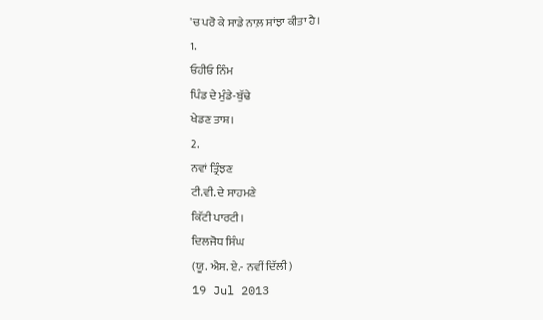'ਚ ਪਰੋ ਕੇ ਸਾਡੇ ਨਾਲ਼ ਸਾਂਝਾ ਕੀਤਾ ਹੈ।
1.
ਓਹੀਓ ਨਿੰਮ
ਪਿੰਡ ਦੇ ਮੁੰਡੇ-ਬੁੱਢੇ
ਖੇਡਣ ਤਾਸ਼।
2.
ਨਵਾਂ ਤ੍ਰਿੰਝਣ
ਟੀ.ਵੀ. ਦੇ ਸਾਹਮਣੇ
ਕਿੱਟੀ ਪਾਰਟੀ।
ਦਿਲਜੋਧ ਸਿੰਘ
(ਯੂ. ਐਸ. ਏ.- ਨਵੀਂ ਦਿੱਲੀ)
19 Jul 2013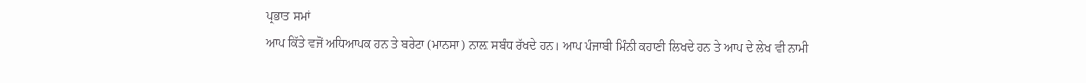ਪ੍ਰਭਾਤ ਸਮਾਂ
ਆਪ ਕਿੱਤੇ ਵਜੋਂ ਅਧਿਆਪਕ ਹਨ ਤੇ ਬਰੇਟਾ (ਮਾਨਸਾ) ਨਾਲ਼ ਸਬੰਧ ਰੱਖਦੇ ਹਨ। ਆਪ ਪੰਜਾਬੀ ਮਿੰਨੀ ਕਹਾਣੀ ਲਿਖਦੇ ਹਨ ਤੇ ਆਪ ਦੇ ਲੇਖ ਵੀ ਨਾਮੀ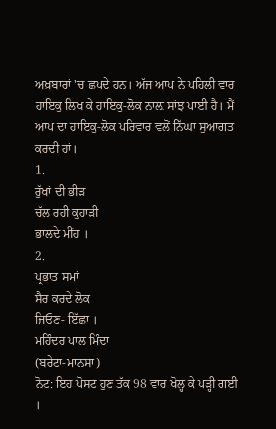ਅਖ਼ਬਾਰਾਂ 'ਚ ਛਪਦੇ ਹਨ। ਅੱਜ ਆਪ ਨੇ ਪਹਿਲੀ ਵਾਰ ਹਾਇਕੁ ਲਿਖ ਕੇ ਹਾਇਕੁ-ਲੋਕ ਨਾਲ਼ ਸਾਂਝ ਪਾਈ ਹੈ। ਮੈਂ ਆਪ ਦਾ ਹਾਇਕੁ-ਲੋਕ ਪਰਿਵਾਰ ਵਲੋਂ ਨਿੱਘਾ ਸੁਆਗਤ ਕਰਦੀ ਹਾਂ।
1.
ਰੁੱਖਾਂ ਦੀ ਭੀੜ
ਚੱਲ ਰਹੀ ਕੁਹਾੜੀ
ਭਾਲਦੇ ਮੀਂਹ ।
2.
ਪ੍ਰਭਾਤ ਸਮਾਂ
ਸੈਰ ਕਰਦੇ ਲੋਕ
ਜਿਓਣ- ਇੱਛਾ ।
ਮਹਿੰਦਰ ਪਾਲ ਮਿੰਦਾ
(ਬਰੇਟਾ-ਮਾਨਸਾ)
ਨੋਟ: ਇਹ ਪੋਸਟ ਹੁਣ ਤੱਕ 98 ਵਾਰ ਖੋਲ੍ਹ ਕੇ ਪੜ੍ਹੀ ਗਈ ।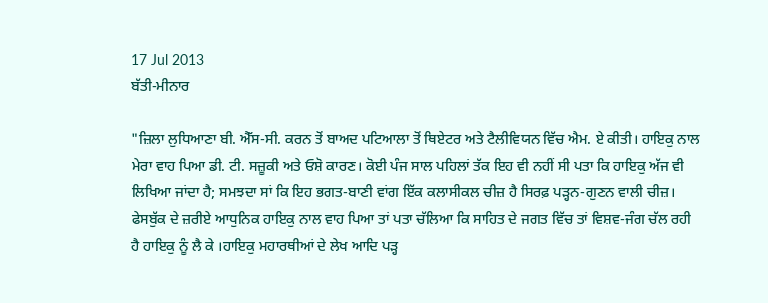17 Jul 2013
ਬੱਤੀ-ਮੀਨਾਰ

"ਜ਼ਿਲਾ ਲੁਧਿਆਣਾ ਬੀ. ਐੱਸ-ਸੀ. ਕਰਨ ਤੋਂ ਬਾਅਦ ਪਟਿਆਲਾ ਤੋਂ ਥਿਏਟਰ ਅਤੇ ਟੈਲੀਵਿਯਨ ਵਿੱਚ ਐਮ. ਏ ਕੀਤੀ। ਹਾਇਕੁ ਨਾਲ ਮੇਰਾ ਵਾਹ ਪਿਆ ਡੀ. ਟੀ. ਸਜ਼ੂਕੀ ਅਤੇ ਓਸ਼ੋ ਕਾਰਣ। ਕੋਈ ਪੰਜ ਸਾਲ ਪਹਿਲਾਂ ਤੱਕ ਇਹ ਵੀ ਨਹੀਂ ਸੀ ਪਤਾ ਕਿ ਹਾਇਕੁ ਅੱਜ ਵੀ ਲਿਖਿਆ ਜਾਂਦਾ ਹੈ; ਸਮਝਦਾ ਸਾਂ ਕਿ ਇਹ ਭਗਤ-ਬਾਣੀ ਵਾਂਗ ਇੱਕ ਕਲਾਸੀਕਲ ਚੀਜ਼ ਹੈ ਸਿਰਫ਼ ਪੜ੍ਹਨ-ਗੁਣਨ ਵਾਲੀ ਚੀਜ਼। ਫੇਸਬੁੱਕ ਦੇ ਜ਼ਰੀਏ ਆਧੁਨਿਕ ਹਾਇਕੁ ਨਾਲ ਵਾਹ ਪਿਆ ਤਾਂ ਪਤਾ ਚੱਲਿਆ ਕਿ ਸਾਹਿਤ ਦੇ ਜਗਤ ਵਿੱਚ ਤਾਂ ਵਿਸ਼ਵ-ਜੰਗ ਚੱਲ ਰਹੀ ਹੈ ਹਾਇਕੁ ਨੂੰ ਲੈ ਕੇ ।ਹਾਇਕੁ ਮਹਾਰਥੀਆਂ ਦੇ ਲੇਖ ਆਦਿ ਪੜ੍ਹ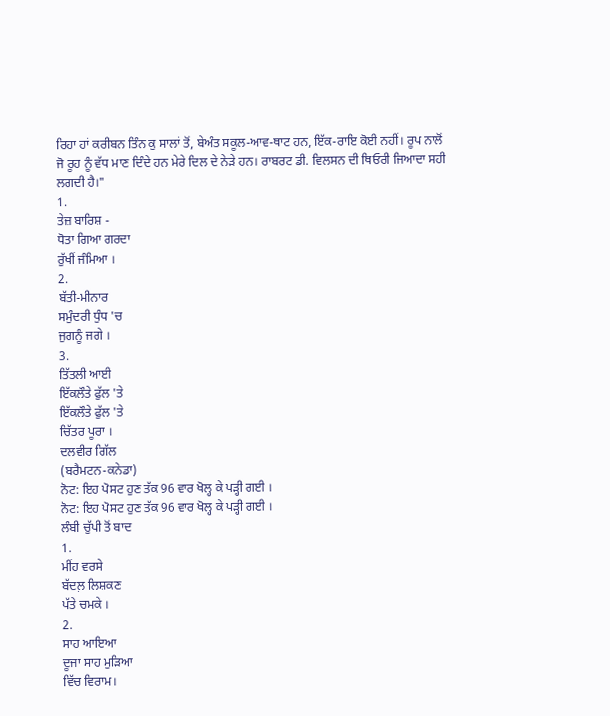ਰਿਹਾ ਹਾਂ ਕਰੀਬਨ ਤਿੰਨ ਕੁ ਸਾਲਾਂ ਤੋਂ, ਬੇਅੰਤ ਸਕੂਲ-ਆਵ-ਥਾਟ ਹਨ, ਇੱਕ-ਰਾਇ ਕੋਈ ਨਹੀਂ। ਰੂਪ ਨਾਲੋਂ ਜੋ ਰੂਹ ਨੂੰ ਵੱਧ ਮਾਣ ਦਿੰਦੇ ਹਨ ਮੇਰੇ ਦਿਲ ਦੇ ਨੇੜੇ ਹਨ। ਰਾਬਰਟ ਡੀ. ਵਿਲਸਨ ਦੀ ਥਿਓਰੀ ਜਿਆਦਾ ਸਹੀ ਲਗਦੀ ਹੈ।"
1.
ਤੇਜ਼ ਬਾਰਿਸ਼ -
ਧੋਤਾ ਗਿਆ ਗਰਦਾ
ਰੁੱਖੀਂ ਜੰਮਿਆ ।
2.
ਬੱਤੀ-ਮੀਨਾਰ
ਸਮੁੰਦਰੀ ਧੁੰਧ 'ਚ
ਜੁਗਨੂੰ ਜਗੇ ।
3.
ਤਿੱਤਲੀ ਆਈ
ਇੱਕਲੌਤੇ ਫੁੱਲ 'ਤੇ
ਇੱਕਲੌਤੇ ਫੁੱਲ 'ਤੇ
ਚਿੱਤਰ ਪੂਰਾ ।
ਦਲਵੀਰ ਗਿੱਲ
(ਬਰੈਮਟਨ-ਕਨੇਡਾ)
ਨੋਟ: ਇਹ ਪੋਸਟ ਹੁਣ ਤੱਕ 96 ਵਾਰ ਖੋਲ੍ਹ ਕੇ ਪੜ੍ਹੀ ਗਈ ।
ਨੋਟ: ਇਹ ਪੋਸਟ ਹੁਣ ਤੱਕ 96 ਵਾਰ ਖੋਲ੍ਹ ਕੇ ਪੜ੍ਹੀ ਗਈ ।
ਲੰਬੀ ਚੁੱਪੀ ਤੋਂ ਬਾਦ
1.
ਮੀਂਹ ਵਰਸੇ
ਬੱਦਲ਼ ਲਿਸ਼ਕਣ
ਪੱਤੇ ਚਮਕੇ ।
2.
ਸਾਹ ਆਇਆ
ਦੂਜਾ ਸਾਹ ਮੁੜਿਆ
ਵਿੱਚ ਵਿਰਾਮ।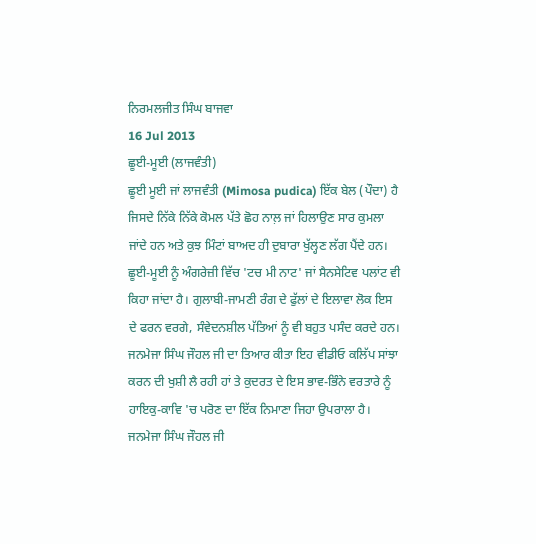ਨਿਰਮਲਜੀਤ ਸਿੰਘ ਬਾਜਵਾ
16 Jul 2013
ਛੂਈ-ਮੂਈ (ਲਾਜਵੰਤੀ)
ਛੂਈ ਮੂਈ ਜਾਂ ਲਾਜਵੰਤੀ (Mimosa pudica) ਇੱਕ ਬੇਲ (ਪੌਦਾ) ਹੈ ਜਿਸਦੇ ਨਿੱਕੇ ਨਿੱਕੇ ਕੋਮਲ ਪੱਤੇ ਛੋਹ ਨਾਲ਼ ਜਾਂ ਹਿਲਾਉਣ ਸਾਰ ਕੁਮਲਾ ਜਾਂਦੇ ਹਨ ਅਤੇ ਕੁਝ ਮਿੰਟਾਂ ਬਾਅਦ ਹੀ ਦੁਬਾਰਾ ਖੁੱਲ੍ਹਣ ਲੱਗ ਪੈਂਦੇ ਹਨ। ਛੂਈ-ਮੂਈ ਨੂੰ ਅੰਗਰੇਜ਼ੀ ਵਿੱਚ 'ਟਚ ਮੀ ਨਾਟ' ਜਾਂ ਸੈਨਸੇਟਿਵ ਪਲਾਂਟ ਵੀ ਕਿਹਾ ਜਾਂਦਾ ਹੈ। ਗੁਲਾਬੀ-ਜਾਮਣੀ ਰੰਗ ਦੇ ਫੁੱਲਾਂ ਦੇ ਇਲਾਵਾ ਲੋਕ ਇਸ ਦੇ ਫਰਨ ਵਰਗੇ, ਸੰਵੇਦਨਸ਼ੀਲ ਪੱਤਿਆਂ ਨੂੰ ਵੀ ਬਹੁਤ ਪਸੰਦ ਕਰਦੇ ਹਨ।
ਜਨਮੇਜਾ ਸਿੰਘ ਜੌਹਲ ਜੀ ਦਾ ਤਿਆਰ ਕੀਤਾ ਇਹ ਵੀਡੀਓ ਕਲਿੱਪ ਸਾਂਝਾ ਕਰਨ ਦੀ ਖੁਸ਼ੀ ਲੈ ਰਹੀ ਹਾਂ ਤੇ ਕੁਦਰਤ ਦੇ ਇਸ ਭਾਵ-ਭਿੰਨੇ ਵਰਤਾਰੇ ਨੂੰ ਹਾਇਕੁ-ਕਾਵਿ 'ਚ ਪਰੋਣ ਦਾ ਇੱਕ ਨਿਮਾਣਾ ਜਿਹਾ ਉਪਰਾਲਾ ਹੈ।
ਜਨਮੇਜਾ ਸਿੰਘ ਜੌਹਲ ਜੀ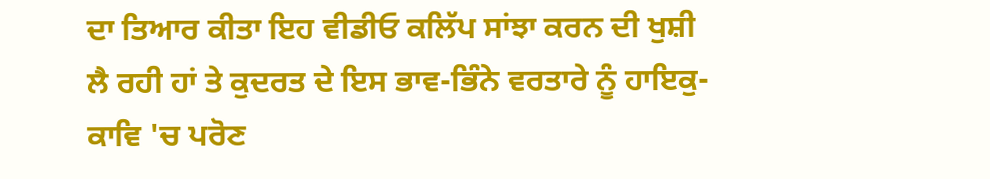ਦਾ ਤਿਆਰ ਕੀਤਾ ਇਹ ਵੀਡੀਓ ਕਲਿੱਪ ਸਾਂਝਾ ਕਰਨ ਦੀ ਖੁਸ਼ੀ ਲੈ ਰਹੀ ਹਾਂ ਤੇ ਕੁਦਰਤ ਦੇ ਇਸ ਭਾਵ-ਭਿੰਨੇ ਵਰਤਾਰੇ ਨੂੰ ਹਾਇਕੁ-ਕਾਵਿ 'ਚ ਪਰੋਣ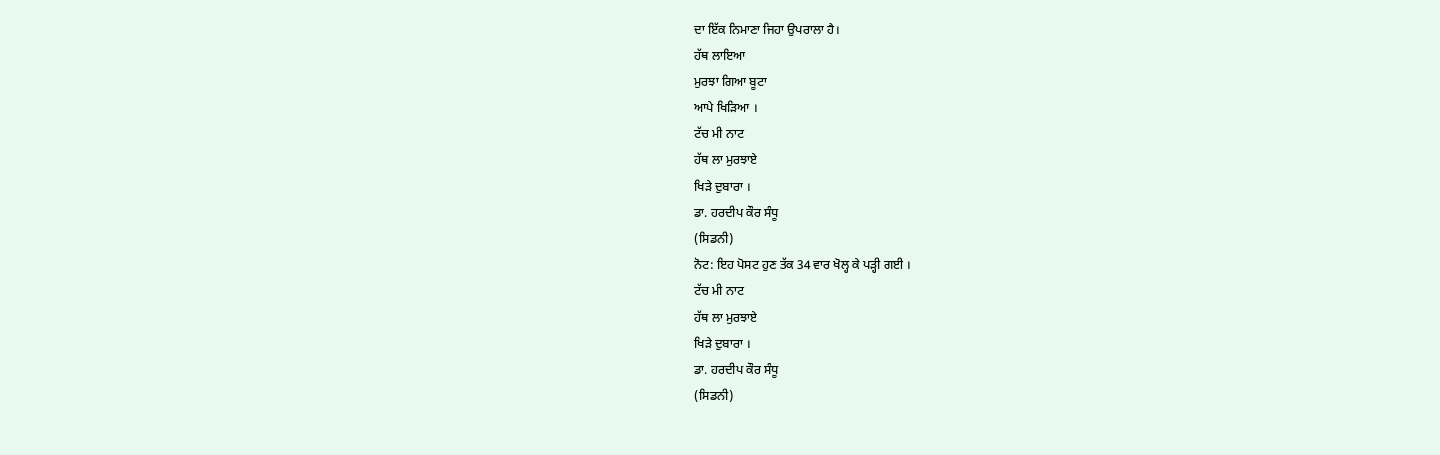ਦਾ ਇੱਕ ਨਿਮਾਣਾ ਜਿਹਾ ਉਪਰਾਲਾ ਹੈ।
ਹੱਥ ਲਾਇਆ
ਮੁਰਝਾ ਗਿਆ ਬੂਟਾ
ਆਪੇ ਖਿੜਿਆ ।
ਟੱਚ ਮੀ ਨਾਟ
ਹੱਥ ਲਾ ਮੁਰਝਾਏ
ਖਿੜੇ ਦੁਬਾਰਾ ।
ਡਾ. ਹਰਦੀਪ ਕੌਰ ਸੰਧੂ
(ਸਿਡਨੀ)
ਨੋਟ: ਇਹ ਪੋਸਟ ਹੁਣ ਤੱਕ 34 ਵਾਰ ਖੋਲ੍ਹ ਕੇ ਪੜ੍ਹੀ ਗਈ ।
ਟੱਚ ਮੀ ਨਾਟ
ਹੱਥ ਲਾ ਮੁਰਝਾਏ
ਖਿੜੇ ਦੁਬਾਰਾ ।
ਡਾ. ਹਰਦੀਪ ਕੌਰ ਸੰਧੂ
(ਸਿਡਨੀ)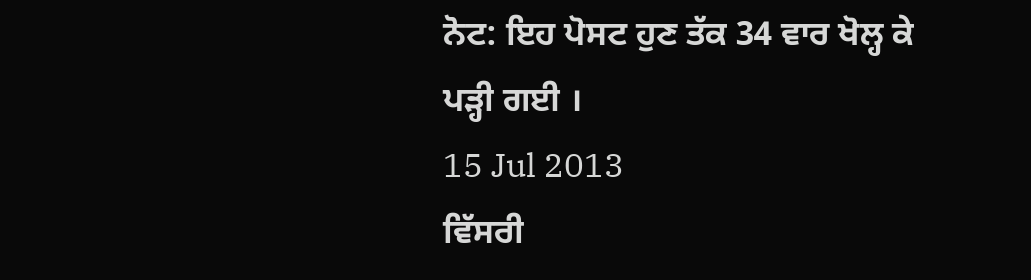ਨੋਟ: ਇਹ ਪੋਸਟ ਹੁਣ ਤੱਕ 34 ਵਾਰ ਖੋਲ੍ਹ ਕੇ ਪੜ੍ਹੀ ਗਈ ।
15 Jul 2013
ਵਿੱਸਰੀ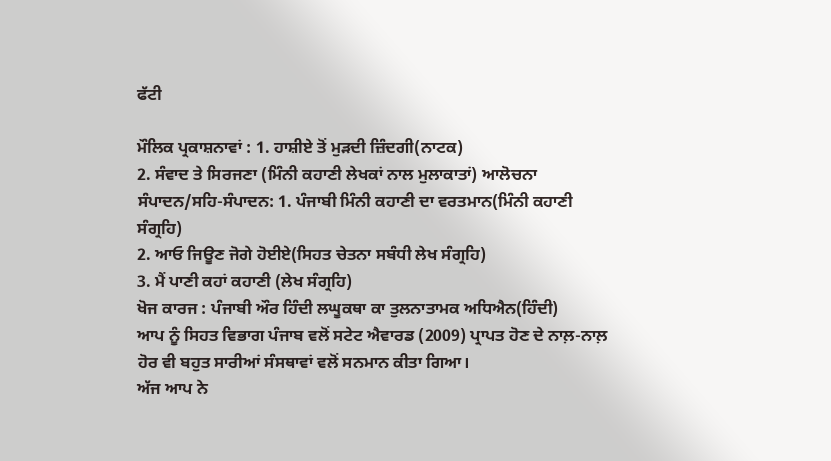ਫੱਟੀ

ਮੌਲਿਕ ਪ੍ਰਕਾਸ਼ਨਾਵਾਂ : 1. ਹਾਸ਼ੀਏ ਤੋਂ ਮੁੜਦੀ ਜ਼ਿੰਦਗੀ(ਨਾਟਕ)
2. ਸੰਵਾਦ ਤੇ ਸਿਰਜਣਾ (ਮਿੰਨੀ ਕਹਾਣੀ ਲੇਖਕਾਂ ਨਾਲ ਮੁਲਾਕਾਤਾਂ) ਆਲੋਚਨਾ
ਸੰਪਾਦਨ/ਸਹਿ-ਸੰਪਾਦਨ: 1. ਪੰਜਾਬੀ ਮਿੰਨੀ ਕਹਾਣੀ ਦਾ ਵਰਤਮਾਨ(ਮਿੰਨੀ ਕਹਾਣੀ ਸੰਗ੍ਰਹਿ)
2. ਆਓ ਜਿਊਣ ਜੋਗੇ ਹੋਈਏ(ਸਿਹਤ ਚੇਤਨਾ ਸਬੰਧੀ ਲੇਖ ਸੰਗ੍ਰਹਿ)
3. ਮੈਂ ਪਾਣੀ ਕਹਾਂ ਕਹਾਣੀ (ਲੇਖ ਸੰਗ੍ਰਹਿ)
ਖੋਜ ਕਾਰਜ : ਪੰਜਾਬੀ ਔਰ ਹਿੰਦੀ ਲਘੂਕਥਾ ਕਾ ਤੁਲਨਾਤਾਮਕ ਅਧਿਐਨ(ਹਿੰਦੀ)
ਆਪ ਨੂੰ ਸਿਹਤ ਵਿਭਾਗ ਪੰਜਾਬ ਵਲੋਂ ਸਟੇਟ ਐਵਾਰਡ (2009) ਪ੍ਰਾਪਤ ਹੋਣ ਦੇ ਨਾਲ਼-ਨਾਲ਼ ਹੋਰ ਵੀ ਬਹੁਤ ਸਾਰੀਆਂ ਸੰਸਥਾਵਾਂ ਵਲੋਂ ਸਨਮਾਨ ਕੀਤਾ ਗਿਆ।
ਅੱਜ ਆਪ ਨੇ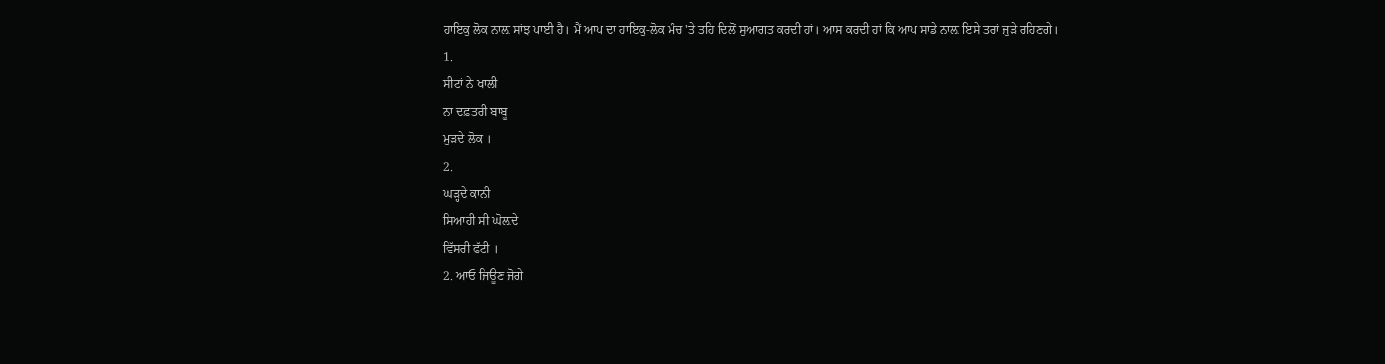ਹਾਇਕੁ ਲੋਕ ਨਾਲ਼ ਸਾਂਝ ਪਾਈ ਹੈ। ਮੈਂ ਆਪ ਦਾ ਹਾਇਕੁ-ਲੋਕ ਮੰਚ 'ਤੇ ਤਹਿ ਦਿਲੋਂ ਸੁਆਗਤ ਕਰਦੀ ਹਾਂ। ਆਸ ਕਰਦੀ ਹਾਂ ਕਿ ਆਪ ਸਾਡੇ ਨਾਲ਼ ਇਸੇ ਤਰਾਂ ਜੁੜੇ ਰਹਿਣਗੇ।
1.
ਸੀਟਾਂ ਨੇ ਖਾਲੀ
ਨਾ ਦਫ਼ਤਰੀ ਬਾਬੂ
ਮੁੜਦੇ ਲੋਕ ।
2.
ਘੜ੍ਹਦੇ ਕਾਨੀ
ਸਿਆਹੀ ਸੀ ਘੋਲ਼ਦੇ
ਵਿੱਸਰੀ ਫੱਟੀ ।
2. ਆਓ ਜਿਊਣ ਜੋਗੇ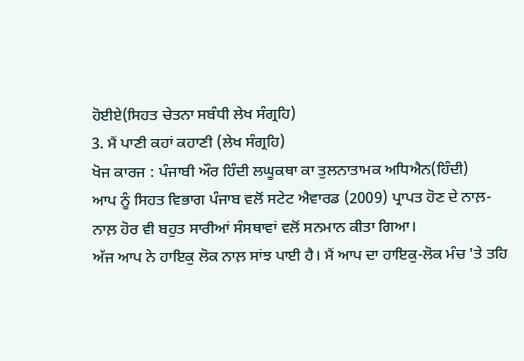ਹੋਈਏ(ਸਿਹਤ ਚੇਤਨਾ ਸਬੰਧੀ ਲੇਖ ਸੰਗ੍ਰਹਿ)
3. ਮੈਂ ਪਾਣੀ ਕਹਾਂ ਕਹਾਣੀ (ਲੇਖ ਸੰਗ੍ਰਹਿ)
ਖੋਜ ਕਾਰਜ : ਪੰਜਾਬੀ ਔਰ ਹਿੰਦੀ ਲਘੂਕਥਾ ਕਾ ਤੁਲਨਾਤਾਮਕ ਅਧਿਐਨ(ਹਿੰਦੀ)
ਆਪ ਨੂੰ ਸਿਹਤ ਵਿਭਾਗ ਪੰਜਾਬ ਵਲੋਂ ਸਟੇਟ ਐਵਾਰਡ (2009) ਪ੍ਰਾਪਤ ਹੋਣ ਦੇ ਨਾਲ਼-ਨਾਲ਼ ਹੋਰ ਵੀ ਬਹੁਤ ਸਾਰੀਆਂ ਸੰਸਥਾਵਾਂ ਵਲੋਂ ਸਨਮਾਨ ਕੀਤਾ ਗਿਆ।
ਅੱਜ ਆਪ ਨੇ ਹਾਇਕੁ ਲੋਕ ਨਾਲ਼ ਸਾਂਝ ਪਾਈ ਹੈ। ਮੈਂ ਆਪ ਦਾ ਹਾਇਕੁ-ਲੋਕ ਮੰਚ 'ਤੇ ਤਹਿ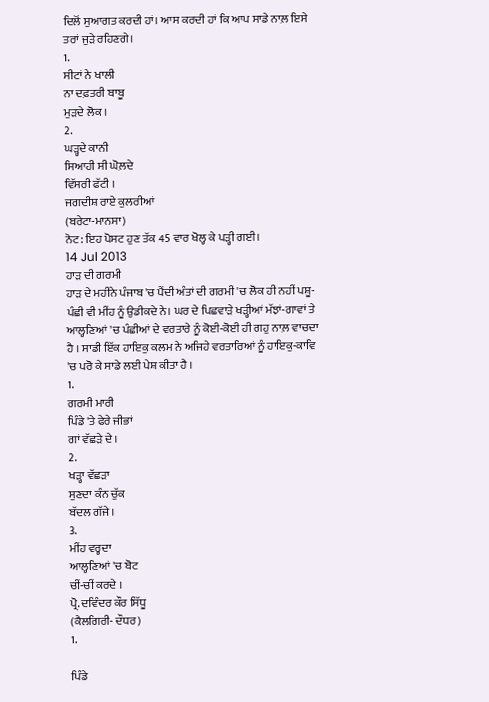ਦਿਲੋਂ ਸੁਆਗਤ ਕਰਦੀ ਹਾਂ। ਆਸ ਕਰਦੀ ਹਾਂ ਕਿ ਆਪ ਸਾਡੇ ਨਾਲ਼ ਇਸੇ ਤਰਾਂ ਜੁੜੇ ਰਹਿਣਗੇ।
1.
ਸੀਟਾਂ ਨੇ ਖਾਲੀ
ਨਾ ਦਫ਼ਤਰੀ ਬਾਬੂ
ਮੁੜਦੇ ਲੋਕ ।
2.
ਘੜ੍ਹਦੇ ਕਾਨੀ
ਸਿਆਹੀ ਸੀ ਘੋਲ਼ਦੇ
ਵਿੱਸਰੀ ਫੱਟੀ ।
ਜਗਦੀਸ਼ ਰਾਏ ਕੁਲਰੀਆਂ
(ਬਰੇਟਾ-ਮਾਨਸਾ)
ਨੋਟ: ਇਹ ਪੋਸਟ ਹੁਣ ਤੱਕ 45 ਵਾਰ ਖੋਲ੍ਹ ਕੇ ਪੜ੍ਹੀ ਗਈ।
14 Jul 2013
ਹਾੜ ਦੀ ਗਰਮੀ
ਹਾੜ ਦੇ ਮਹੀਨੇ ਪੰਜਾਬ 'ਚ ਪੈਂਦੀ ਅੰਤਾਂ ਦੀ ਗਰਮੀ 'ਚ ਲੋਕ ਹੀ ਨਹੀਂ ਪਸ਼ੂ-ਪੰਛੀ ਵੀ ਮੀਂਹ ਨੂੰ ਉਡੀਕਦੇ ਨੇ। ਘਰ ਦੇ ਪਿਛਵਾੜੇ ਖੜ੍ਹੀਆਂ ਮੱਝਾਂ-ਗਾਵਾਂ ਤੇ ਆਲ੍ਹਣਿਆਂ 'ਚ ਪੰਛੀਆਂ ਦੇ ਵਰਤਾਰੇ ਨੂੰ ਕੋਈ-ਕੋਈ ਹੀ ਗਹੁ ਨਾਲ਼ ਵਾਚਦਾ ਹੈ । ਸਾਡੀ ਇੱਕ ਹਾਇਕੁ ਕਲਮ ਨੇ ਅਜਿਹੇ ਵਰਤਾਰਿਆਂ ਨੂੰ ਹਾਇਕੁ-ਕਾਵਿ 'ਚ ਪਰੋ ਕੇ ਸਾਡੇ ਲਈ ਪੇਸ਼ ਕੀਤਾ ਹੈ ।
1.
ਗਰਮੀ ਮਾਰੀ
ਪਿੰਡੇ 'ਤੇ ਫੇਰੇ ਜੀਭਾਂ
ਗਾਂ ਵੱਛੜੇ ਦੇ ।
2.
ਖੜ੍ਹਾ ਵੱਛੜਾ
ਸੁਣਦਾ ਕੰਨ ਚੁੱਕ
ਬੱਦਲ ਗੱਜੇ।
3.
ਮੀਂਹ ਵਰ੍ਹਦਾ
ਆਲ੍ਹਣਿਆਂ 'ਚ ਬੋਟ
ਚੀਂ-ਚੀਂ ਕਰਦੇ ।
ਪ੍ਰੋ. ਦਵਿੰਦਰ ਕੌਰ ਸਿੱਧੂ
(ਕੈਲਗਿਰੀ- ਦੌਧਰ)
1.

ਪਿੰਡੇ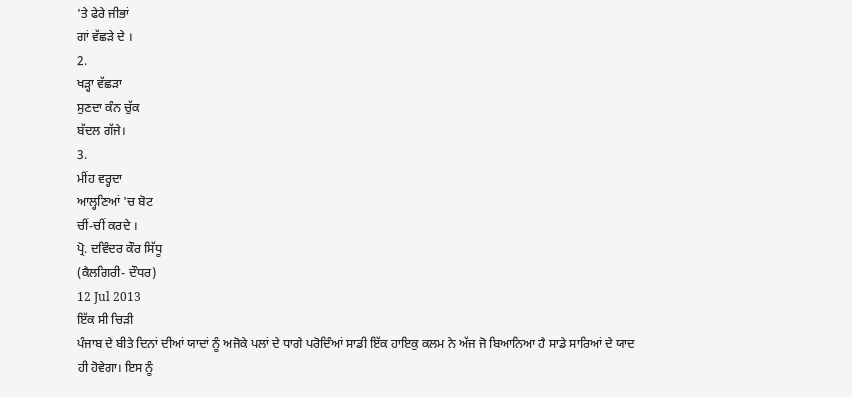'ਤੇ ਫੇਰੇ ਜੀਭਾਂ
ਗਾਂ ਵੱਛੜੇ ਦੇ ।
2.
ਖੜ੍ਹਾ ਵੱਛੜਾ
ਸੁਣਦਾ ਕੰਨ ਚੁੱਕ
ਬੱਦਲ ਗੱਜੇ।
3.
ਮੀਂਹ ਵਰ੍ਹਦਾ
ਆਲ੍ਹਣਿਆਂ 'ਚ ਬੋਟ
ਚੀਂ-ਚੀਂ ਕਰਦੇ ।
ਪ੍ਰੋ. ਦਵਿੰਦਰ ਕੌਰ ਸਿੱਧੂ
(ਕੈਲਗਿਰੀ- ਦੌਧਰ)
12 Jul 2013
ਇੱਕ ਸੀ ਚਿੜੀ
ਪੰਜਾਬ ਦੇ ਬੀਤੇ ਦਿਨਾਂ ਦੀਆਂ ਯਾਦਾਂ ਨੂੰ ਅਜੋਕੇ ਪਲਾਂ ਦੇ ਧਾਗੇ ਪਰੋਦਿੰਆਂ ਸਾਡੀ ਇੱਕ ਹਾਇਕੁ ਕਲਮ ਨੇ ਅੱਜ ਜੋ ਬਿਆਨਿਆ ਹੈ ਸਾਡੇ ਸਾਰਿਆਂ ਦੇ ਯਾਦ ਹੀ ਹੋਵੇਗਾ। ਇਸ ਨੂੰ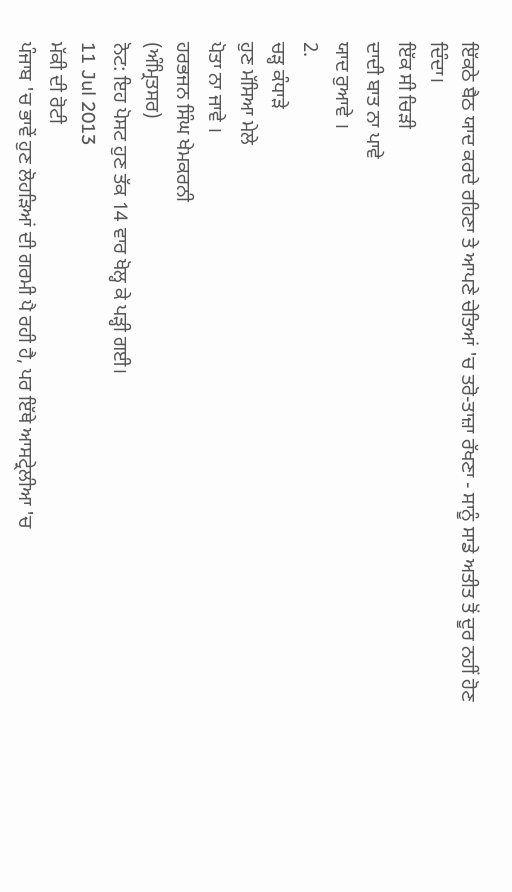ਇੱਕਠੇ ਬੈਠ ਯਾਦ ਕਰਦੇ ਰਹਿਣਾ ਤੇ ਆਪਣੇ ਚੇਤਿਆਂ 'ਚ ਤਰੋ-ਤਾਜ਼ਾ ਰੱਖਣਾ - ਸਾਨੂੰ ਸਾਡੇ ਅਤੀਤ ਤੋਂ ਦੂਰ ਨਹੀਂ ਹੋਣ ਦਿੰਦਾ।
ਇੱਕ ਸੀ ਚਿੜੀ
ਦਾਦੀ ਬਾਤ ਨਾ ਪਾਵੇ
ਯਾਦ ਰੁਆਵੇ ।
2.
ਚੜ੍ਹ ਕੰਧਾੜੇ
ਹੁਣ ਮੱਸਿਆ ਮੇਲੇ
ਪੋਤਾ ਨਾ ਜਾਵੇ ।
ਹਰਭਜਨ ਸਿੰਘ ਖੇਮਕਰਨੀ
(ਅੰਮ੍ਰਿਤਸਰ)
ਨੋਟ: ਇਹ ਪੋਸਟ ਹੁਣ ਤੱਕ 14 ਵਾਰ ਖੋਲ੍ਹ ਕੇ ਪੜ੍ਹੀ ਗਈ।
11 Jul 2013
ਮੱਕੀ ਦੀ ਰੋਟੀ
ਪੰਜਾਬ 'ਚ ਭਾਵੇਂ ਹੁਣ ਲੋਹੜਿਆਂ ਦੀ ਗਰਮੀ ਪੈ ਰਹੀ ਹੈ, ਪਰ ਇੱਥੇ ਆਸਟ੍ਰੇਲੀਆ 'ਚ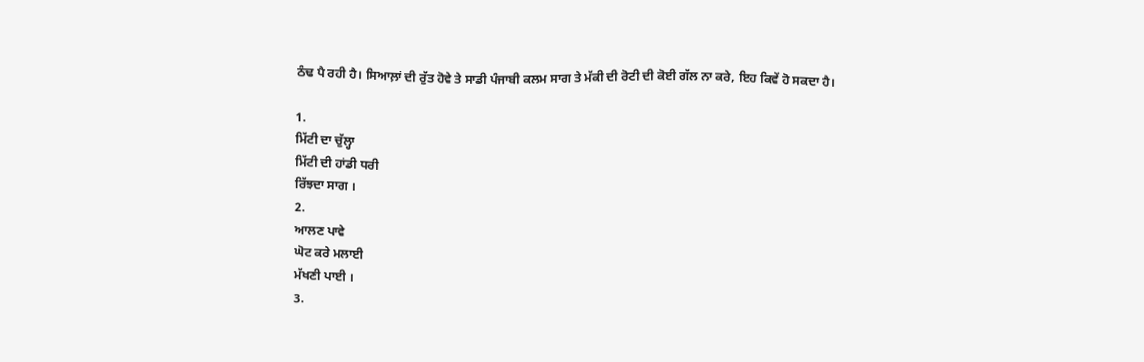ਠੰਢ ਪੈ ਰਹੀ ਹੈ। ਸਿਆਲ਼ਾਂ ਦੀ ਰੁੱਤ ਹੋਵੇ ਤੇ ਸਾਡੀ ਪੰਜਾਬੀ ਕਲਮ ਸਾਗ ਤੇ ਮੱਕੀ ਦੀ ਰੋਟੀ ਦੀ ਕੋਈ ਗੱਲ ਨਾ ਕਰੇ, ਇਹ ਕਿਵੇਂ ਹੋ ਸਕਦਾ ਹੈ।

1.
ਮਿੱਟੀ ਦਾ ਚੁੱਲ੍ਹਾ
ਮਿੱਟੀ ਦੀ ਹਾਂਡੀ ਧਰੀ
ਰਿੱਝਦਾ ਸਾਗ ।
2.
ਆਲਣ ਪਾਵੇ
ਘੋਟ ਕਰੇ ਮਲਾਈ
ਮੱਖਣੀ ਪਾਈ ।
3.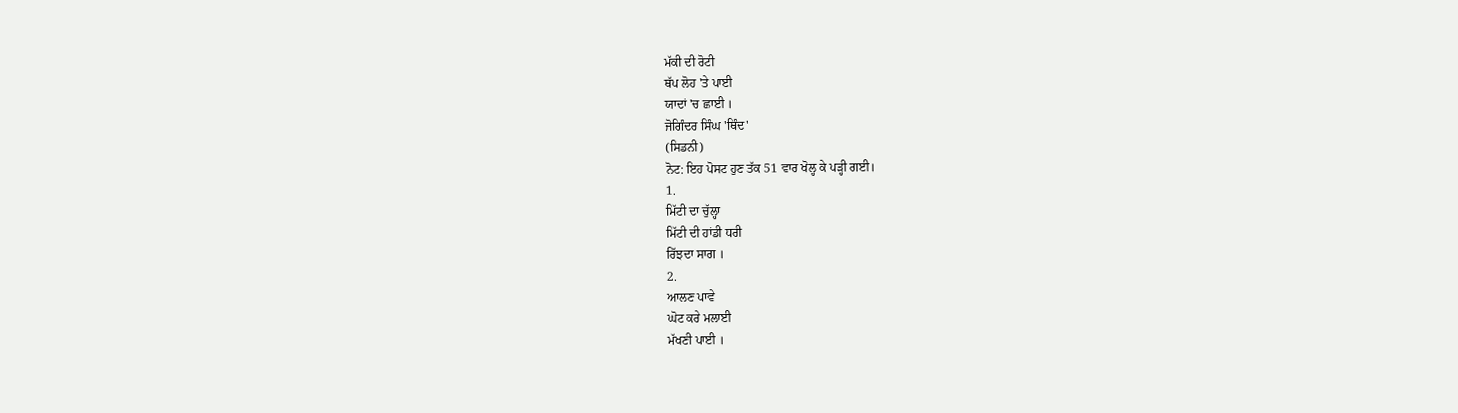ਮੱਕੀ ਦੀ ਰੋਟੀ
ਥੱਪ ਲੋਹ 'ਤੇ ਪਾਈ
ਯਾਦਾਂ 'ਚ ਛਾਈ ।
ਜੋਗਿੰਦਰ ਸਿੰਘ 'ਥਿੰਦ'
(ਸਿਡਨੀ)
ਨੋਟ: ਇਹ ਪੋਸਟ ਹੁਣ ਤੱਕ 51 ਵਾਰ ਖੋਲ੍ਹ ਕੇ ਪੜ੍ਹੀ ਗਈ।
1.
ਮਿੱਟੀ ਦਾ ਚੁੱਲ੍ਹਾ
ਮਿੱਟੀ ਦੀ ਹਾਂਡੀ ਧਰੀ
ਰਿੱਝਦਾ ਸਾਗ ।
2.
ਆਲਣ ਪਾਵੇ
ਘੋਟ ਕਰੇ ਮਲਾਈ
ਮੱਖਣੀ ਪਾਈ ।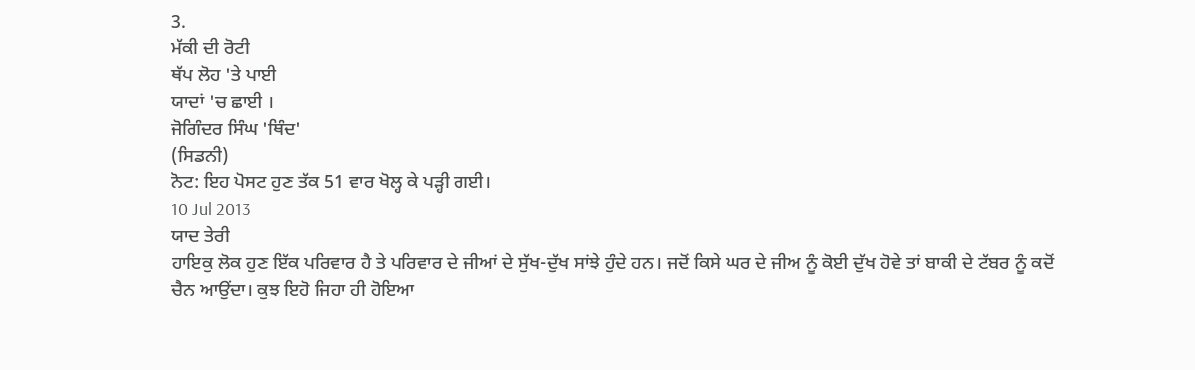3.
ਮੱਕੀ ਦੀ ਰੋਟੀ
ਥੱਪ ਲੋਹ 'ਤੇ ਪਾਈ
ਯਾਦਾਂ 'ਚ ਛਾਈ ।
ਜੋਗਿੰਦਰ ਸਿੰਘ 'ਥਿੰਦ'
(ਸਿਡਨੀ)
ਨੋਟ: ਇਹ ਪੋਸਟ ਹੁਣ ਤੱਕ 51 ਵਾਰ ਖੋਲ੍ਹ ਕੇ ਪੜ੍ਹੀ ਗਈ।
10 Jul 2013
ਯਾਦ ਤੇਰੀ
ਹਾਇਕੁ ਲੋਕ ਹੁਣ ਇੱਕ ਪਰਿਵਾਰ ਹੈ ਤੇ ਪਰਿਵਾਰ ਦੇ ਜੀਆਂ ਦੇ ਸੁੱਖ-ਦੁੱਖ ਸਾਂਝੇ ਹੁੰਦੇ ਹਨ। ਜਦੋਂ ਕਿਸੇ ਘਰ ਦੇ ਜੀਅ ਨੂੰ ਕੋਈ ਦੁੱਖ ਹੋਵੇ ਤਾਂ ਬਾਕੀ ਦੇ ਟੱਬਰ ਨੂੰ ਕਦੋਂ ਚੈਨ ਆਉਂਦਾ। ਕੁਝ ਇਹੋ ਜਿਹਾ ਹੀ ਹੋਇਆ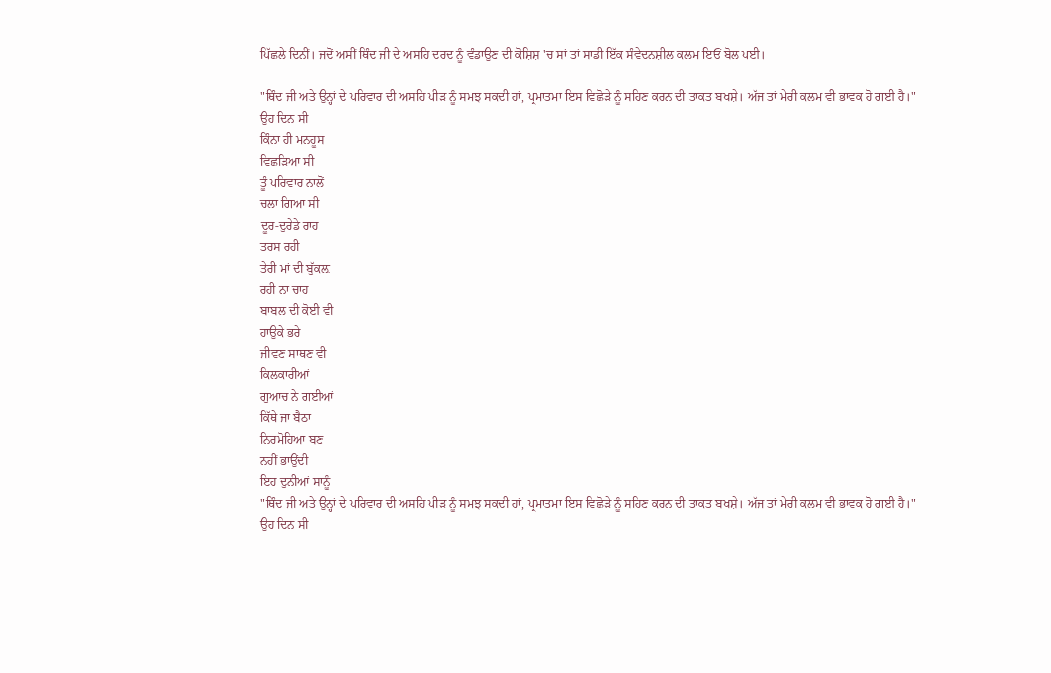ਪਿੱਛਲੇ ਦਿਨੀਂ। ਜਦੋਂ ਅਸੀਂ ਥਿੰਦ ਜੀ ਦੇ ਅਸਹਿ ਦਰਦ ਨੂੰ ਵੰਡਾਉਣ ਦੀ ਕੋਸ਼ਿਸ਼ 'ਚ ਸਾਂ ਤਾਂ ਸਾਡੀ ਇੱਕ ਸੰਵੇਦਨਸ਼ੀਲ ਕਲਮ ਇਓਂ ਬੋਲ ਪਈ।

"ਥਿੰਦ ਜੀ ਅਤੇ ਉਨ੍ਹਾਂ ਦੇ ਪਰਿਵਾਰ ਦੀ ਅਸਹਿ ਪੀੜ ਨੂੰ ਸਮਝ ਸਕਦੀ ਹਾਂ, ਪ੍ਰਮਾਤਮਾ ਇਸ ਵਿਛੋੜੇ ਨੂੰ ਸਹਿਣ ਕਰਨ ਦੀ ਤਾਕਤ ਬਖਸ਼ੇ। ਅੱਜ ਤਾਂ ਮੇਰੀ ਕਲਮ ਵੀ ਭਾਵਕ ਹੋ ਗਈ ਹੈ।"
ਉਹ ਦਿਨ ਸੀ
ਕਿੰਨਾ ਹੀ ਮਨਹੂਸ
ਵਿਛੜਿਆ ਸੀ
ਤੂੰ ਪਰਿਵਾਰ ਨਾਲੋਂ
ਚਲਾ ਗਿਆ ਸੀ
ਦੂਰ-ਦੁਰੇਡੇ ਰਾਹ
ਤਰਸ ਰਹੀ
ਤੇਰੀ ਮਾਂ ਦੀ ਬੁੱਕਲ਼
ਰਹੀ ਨਾ ਚਾਹ
ਬਾਬਲ ਦੀ ਕੋਈ ਵੀ
ਹਾਉਕੇ ਭਰੇ
ਜੀਵਣ ਸਾਥਣ ਵੀ
ਕਿਲਕਾਰੀਆਂ
ਗੁਆਚ ਨੇ ਗਈਆਂ
ਕਿੱਥੇ ਜਾ ਬੈਠਾ
ਨਿਰਮੋਹਿਆ ਬਣ
ਨਹੀਂ ਭਾਉਂਦੀ
ਇਹ ਦੁਨੀਆਂ ਸਾਨੂੰ
"ਥਿੰਦ ਜੀ ਅਤੇ ਉਨ੍ਹਾਂ ਦੇ ਪਰਿਵਾਰ ਦੀ ਅਸਹਿ ਪੀੜ ਨੂੰ ਸਮਝ ਸਕਦੀ ਹਾਂ, ਪ੍ਰਮਾਤਮਾ ਇਸ ਵਿਛੋੜੇ ਨੂੰ ਸਹਿਣ ਕਰਨ ਦੀ ਤਾਕਤ ਬਖਸ਼ੇ। ਅੱਜ ਤਾਂ ਮੇਰੀ ਕਲਮ ਵੀ ਭਾਵਕ ਹੋ ਗਈ ਹੈ।"
ਉਹ ਦਿਨ ਸੀ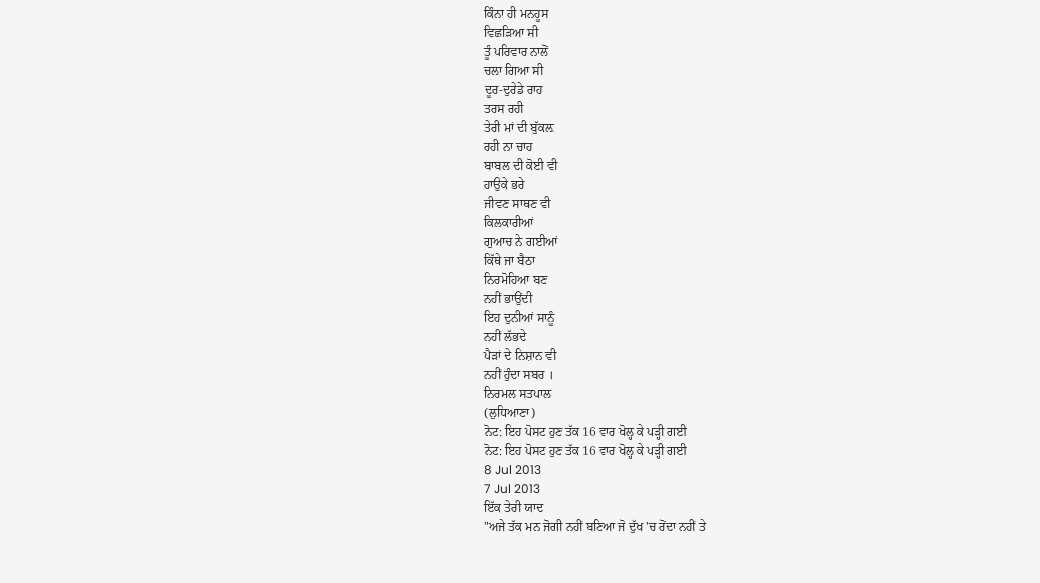ਕਿੰਨਾ ਹੀ ਮਨਹੂਸ
ਵਿਛੜਿਆ ਸੀ
ਤੂੰ ਪਰਿਵਾਰ ਨਾਲੋਂ
ਚਲਾ ਗਿਆ ਸੀ
ਦੂਰ-ਦੁਰੇਡੇ ਰਾਹ
ਤਰਸ ਰਹੀ
ਤੇਰੀ ਮਾਂ ਦੀ ਬੁੱਕਲ਼
ਰਹੀ ਨਾ ਚਾਹ
ਬਾਬਲ ਦੀ ਕੋਈ ਵੀ
ਹਾਉਕੇ ਭਰੇ
ਜੀਵਣ ਸਾਥਣ ਵੀ
ਕਿਲਕਾਰੀਆਂ
ਗੁਆਚ ਨੇ ਗਈਆਂ
ਕਿੱਥੇ ਜਾ ਬੈਠਾ
ਨਿਰਮੋਹਿਆ ਬਣ
ਨਹੀਂ ਭਾਉਂਦੀ
ਇਹ ਦੁਨੀਆਂ ਸਾਨੂੰ
ਨਹੀਂ ਲੱਭਦੇ
ਪੈੜਾਂ ਦੇ ਨਿਸ਼ਾਨ ਵੀ
ਨਹੀਂ ਹੁੰਦਾ ਸਬਰ ।
ਨਿਰਮਲ ਸਤਪਾਲ
(ਲੁਧਿਆਣਾ)
ਨੋਟ: ਇਹ ਪੋਸਟ ਹੁਣ ਤੱਕ 16 ਵਾਰ ਖੋਲ੍ਹ ਕੇ ਪੜ੍ਹੀ ਗਈ
ਨੋਟ: ਇਹ ਪੋਸਟ ਹੁਣ ਤੱਕ 16 ਵਾਰ ਖੋਲ੍ਹ ਕੇ ਪੜ੍ਹੀ ਗਈ
8 Jul 2013
7 Jul 2013
ਇੱਕ ਤੇਰੀ ਯਾਦ
"ਅਜੇ ਤੱਕ ਮਨ ਜੋਗੀ ਨਹੀਂ ਬਣਿਆ ਜੋ ਦੁੱਖ 'ਚ ਰੋਂਦਾ ਨਹੀਂ ਤੇ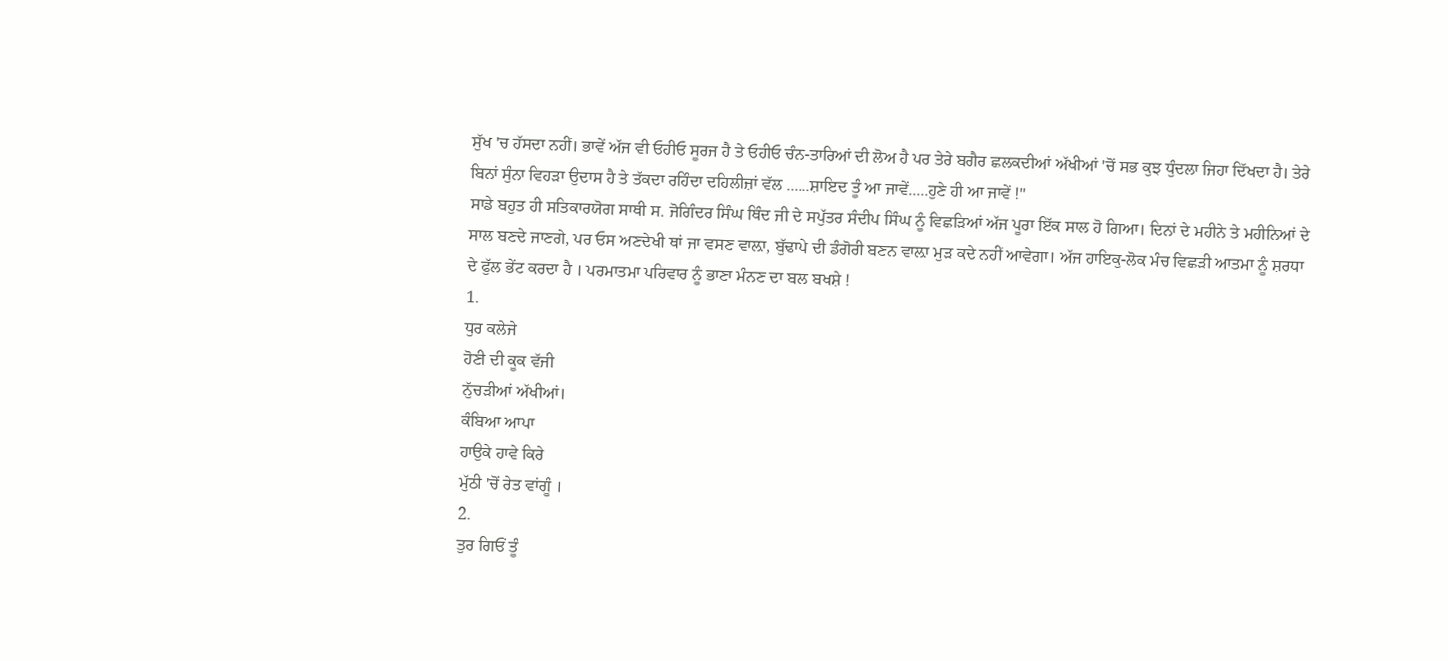ਸੁੱਖ 'ਚ ਹੱਸਦਾ ਨਹੀਂ। ਭਾਵੇਂ ਅੱਜ ਵੀ ਓਹੀਓ ਸੂਰਜ ਹੈ ਤੇ ਓਹੀਓ ਚੰਨ-ਤਾਰਿਆਂ ਦੀ ਲੋਅ ਹੈ ਪਰ ਤੇਰੇ ਬਗੈਰ ਛਲਕਦੀਆਂ ਅੱਖੀਆਂ 'ਚੋਂ ਸਭ ਕੁਝ ਧੁੰਦਲਾ ਜਿਹਾ ਦਿੱਖਦਾ ਹੈ। ਤੇਰੇ ਬਿਨਾਂ ਸੁੰਨਾ ਵਿਹੜਾ ਉਦਾਸ ਹੈ ਤੇ ਤੱਕਦਾ ਰਹਿੰਦਾ ਦਹਿਲੀਜ਼ਾਂ ਵੱਲ ......ਸ਼ਾਇਦ ਤੂੰ ਆ ਜਾਵੇਂ.....ਹੁਣੇ ਹੀ ਆ ਜਾਵੇਂ !"
ਸਾਡੇ ਬਹੁਤ ਹੀ ਸਤਿਕਾਰਯੋਗ ਸਾਥੀ ਸ. ਜੋਗਿੰਦਰ ਸਿੰਘ ਥਿੰਦ ਜੀ ਦੇ ਸਪੁੱਤਰ ਸੰਦੀਪ ਸਿੰਘ ਨੂੰ ਵਿਛੜਿਆਂ ਅੱਜ ਪੂਰਾ ਇੱਕ ਸਾਲ ਹੋ ਗਿਆ। ਦਿਨਾਂ ਦੇ ਮਹੀਨੇ ਤੇ ਮਹੀਨਿਆਂ ਦੇ ਸਾਲ ਬਣਦੇ ਜਾਣਗੇ, ਪਰ ਓਸ ਅਣਦੇਖੀ ਥਾਂ ਜਾ ਵਸਣ ਵਾਲ਼ਾ, ਬੁੱਢਾਪੇ ਦੀ ਡੰਗੋਰੀ ਬਣਨ ਵਾਲ਼ਾ ਮੁੜ ਕਦੇ ਨਹੀਂ ਆਵੇਗਾ। ਅੱਜ ਹਾਇਕੁ-ਲੋਕ ਮੰਚ ਵਿਛੜੀ ਆਤਮਾ ਨੂੰ ਸ਼ਰਧਾ ਦੇ ਫੁੱਲ ਭੇਂਟ ਕਰਦਾ ਹੈ । ਪਰਮਾਤਮਾ ਪਰਿਵਾਰ ਨੂੰ ਭਾਣਾ ਮੰਨਣ ਦਾ ਬਲ ਬਖਸ਼ੇ !
1.
ਧੁਰ ਕਲੇਜੇ
ਹੋਣੀ ਦੀ ਕੂਕ ਵੱਜੀ
ਨੁੱਚੜੀਆਂ ਅੱਖੀਆਂ।
ਕੰਬਿਆ ਆਪਾ
ਹਾਉਕੇ ਹਾਵੇ ਕਿਰੇ
ਮੁੱਠੀ 'ਚੋਂ ਰੇਤ ਵਾਂਗੂੰ ।
2.
ਤੁਰ ਗਿਓਂ ਤੂੰ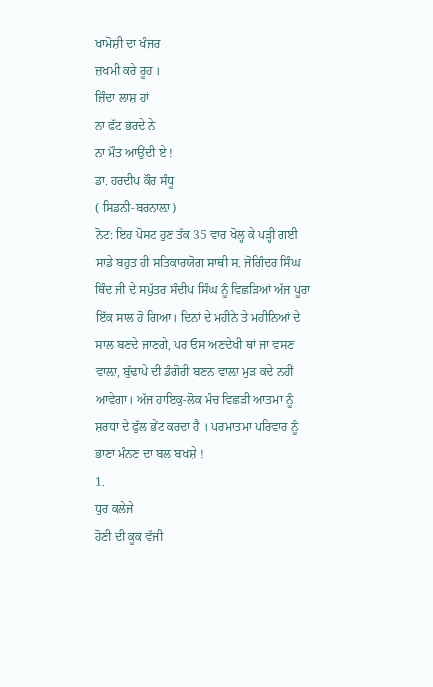ਖਾਮੋਸ਼ੀ ਦਾ ਖੰਜਰ
ਜ਼ਖਮੀ ਕਰੇ ਰੂਹ ।
ਜ਼ਿੰਦਾ ਲਾਸ਼ ਹਾਂ
ਨਾ ਫੱਟ ਭਰਦੇ ਨੇ
ਨਾ ਮੌਤ ਆਉਂਦੀ ਏ !
ਡਾ. ਹਰਦੀਪ ਕੌਰ ਸੰਧੂ
( ਸਿਡਨੀ-ਬਰਨਾਲ਼ਾ)
ਨੋਟ: ਇਹ ਪੋਸਟ ਹੁਣ ਤੱਕ 35 ਵਾਰ ਖੋਲ੍ਹ ਕੇ ਪੜ੍ਹੀ ਗਈ
ਸਾਡੇ ਬਹੁਤ ਹੀ ਸਤਿਕਾਰਯੋਗ ਸਾਥੀ ਸ. ਜੋਗਿੰਦਰ ਸਿੰਘ ਥਿੰਦ ਜੀ ਦੇ ਸਪੁੱਤਰ ਸੰਦੀਪ ਸਿੰਘ ਨੂੰ ਵਿਛੜਿਆਂ ਅੱਜ ਪੂਰਾ ਇੱਕ ਸਾਲ ਹੋ ਗਿਆ। ਦਿਨਾਂ ਦੇ ਮਹੀਨੇ ਤੇ ਮਹੀਨਿਆਂ ਦੇ ਸਾਲ ਬਣਦੇ ਜਾਣਗੇ, ਪਰ ਓਸ ਅਣਦੇਖੀ ਥਾਂ ਜਾ ਵਸਣ ਵਾਲ਼ਾ, ਬੁੱਢਾਪੇ ਦੀ ਡੰਗੋਰੀ ਬਣਨ ਵਾਲ਼ਾ ਮੁੜ ਕਦੇ ਨਹੀਂ ਆਵੇਗਾ। ਅੱਜ ਹਾਇਕੁ-ਲੋਕ ਮੰਚ ਵਿਛੜੀ ਆਤਮਾ ਨੂੰ ਸ਼ਰਧਾ ਦੇ ਫੁੱਲ ਭੇਂਟ ਕਰਦਾ ਹੈ । ਪਰਮਾਤਮਾ ਪਰਿਵਾਰ ਨੂੰ ਭਾਣਾ ਮੰਨਣ ਦਾ ਬਲ ਬਖਸ਼ੇ !
1.
ਧੁਰ ਕਲੇਜੇ
ਹੋਣੀ ਦੀ ਕੂਕ ਵੱਜੀ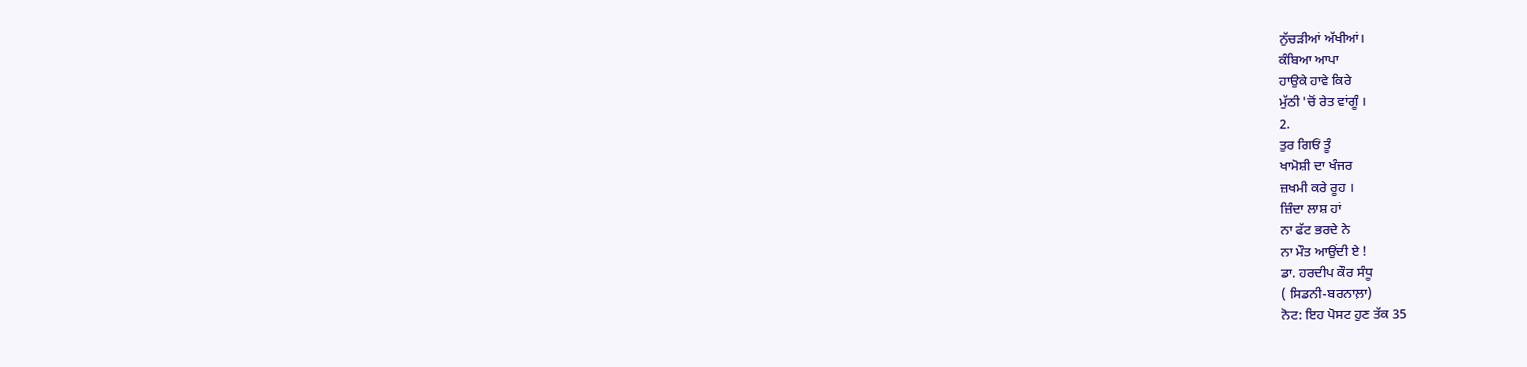ਨੁੱਚੜੀਆਂ ਅੱਖੀਆਂ।
ਕੰਬਿਆ ਆਪਾ
ਹਾਉਕੇ ਹਾਵੇ ਕਿਰੇ
ਮੁੱਠੀ 'ਚੋਂ ਰੇਤ ਵਾਂਗੂੰ ।
2.
ਤੁਰ ਗਿਓਂ ਤੂੰ
ਖਾਮੋਸ਼ੀ ਦਾ ਖੰਜਰ
ਜ਼ਖਮੀ ਕਰੇ ਰੂਹ ।
ਜ਼ਿੰਦਾ ਲਾਸ਼ ਹਾਂ
ਨਾ ਫੱਟ ਭਰਦੇ ਨੇ
ਨਾ ਮੌਤ ਆਉਂਦੀ ਏ !
ਡਾ. ਹਰਦੀਪ ਕੌਰ ਸੰਧੂ
( ਸਿਡਨੀ-ਬਰਨਾਲ਼ਾ)
ਨੋਟ: ਇਹ ਪੋਸਟ ਹੁਣ ਤੱਕ 35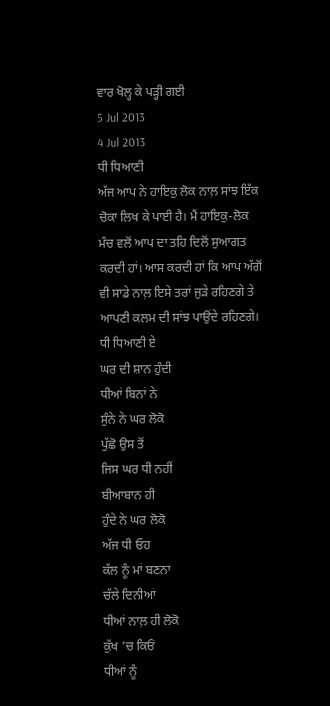ਵਾਰ ਖੋਲ੍ਹ ਕੇ ਪੜ੍ਹੀ ਗਈ
5 Jul 2013
4 Jul 2013
ਧੀ ਧਿਆਣੀ
ਅੱਜ ਆਪ ਨੇ ਹਾਇਕੁ ਲੋਕ ਨਾਲ਼ ਸਾਂਝ ਇੱਕ ਚੋਕਾ ਲਿਖ ਕੇ ਪਾਈ ਹੈ। ਮੈਂ ਹਾਇਕੁ-ਲੋਕ ਮੰਚ ਵਲੋਂ ਆਪ ਦਾ ਤਹਿ ਦਿਲੋਂ ਸੁਆਗਤ ਕਰਦੀ ਹਾਂ। ਆਸ ਕਰਦੀ ਹਾਂ ਕਿ ਆਪ ਅੱਗੋਂ ਵੀ ਸਾਡੇ ਨਾਲ਼ ਇਸੇ ਤਰਾਂ ਜੁੜੇ ਰਹਿਣਗੇ ਤੇ ਆਪਣੀ ਕਲਮ ਦੀ ਸਾਂਝ ਪਾਉਂਦੇ ਰਹਿਣਗੇ।
ਧੀ ਧਿਆਣੀ ਏ
ਘਰ ਦੀ ਸ਼ਾਨ ਹੁੰਦੀ
ਧੀਆਂ ਬਿਨਾਂ ਨੇ
ਸੁੰਨੇ ਨੇ ਘਰ ਲੋਕੋ
ਪੁੱਛੋ ਉਸ ਤੋਂ
ਜਿਸ ਘਰ ਧੀ ਨਹੀਂ
ਬੀਆਬਾਨ ਹੀ
ਹੁੰਦੇ ਨੇ ਘਰ ਲੋਕੋ
ਅੱਜ ਧੀ ਓਹ
ਕੱਲ ਨੂੰ ਮਾਂ ਬਣਨਾ
ਚੱਲੇ ਦਿਨੀਆਂ
ਧੀਆਂ ਨਾਲ਼ ਹੀ ਲੋਕੋ
ਕੁੱਖ 'ਚ ਕਿਓਂ
ਧੀਆਂ ਨੂੰ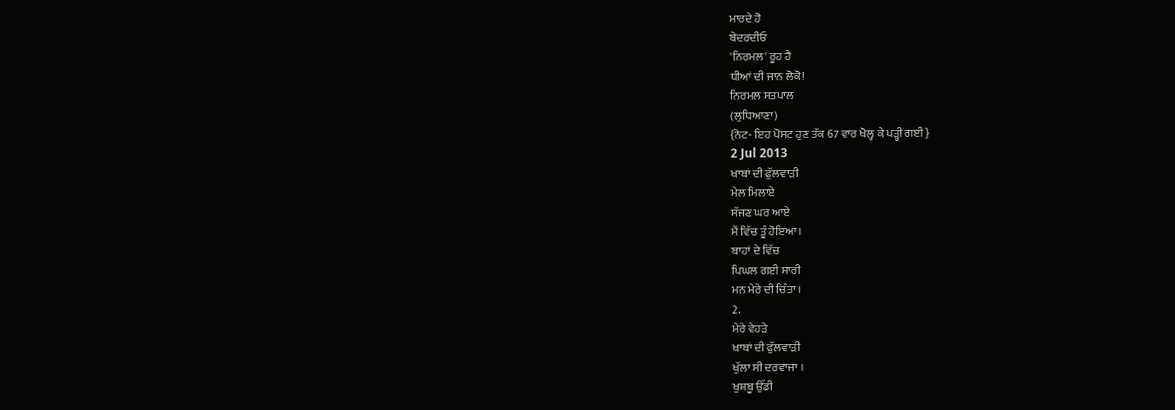ਮਾਰਦੇ ਹੋ
ਬੇਦਰਦੀਓ
'ਨਿਰਮਲ' ਰੂਹ ਹੈ
ਧੀਆਂ ਦੀ ਜਾਨ ਲੋਕੋ!
ਨਿਰਮਲ ਸਤਪਾਲ
(ਲੁਧਿਆਣਾ)
{ਨੋਟ- ਇਹ ਪੋਸਟ ਹੁਣ ਤੱਕ 67 ਵਾਰ ਖੋਲ੍ਹ ਕੇ ਪੜ੍ਹੀ ਗਈ }
2 Jul 2013
ਖਾਬਾਂ ਦੀ ਫੁੱਲਵਾੜੀ
ਮੇਲ ਮਿਲਾਏ
ਸੱਜਣ ਘਰ ਆਏ
ਮੈਂ ਵਿੱਚ ਤੂੰ ਹੋਇਆ ।
ਬਾਹਾਂ ਦੇ ਵਿੱਚ
ਪਿਘਲ ਗਈ ਸਾਰੀ
ਮਨ ਮੇਰੇ ਦੀ ਚਿੰਤਾ ।
2.
ਮੇਰੇ ਵੇਹੜੇ
ਖਾਬਾਂ ਦੀ ਫੁੱਲਵਾੜੀ
ਖੁੱਲਾ ਸੀ ਦਰਵਾਜਾ ।
ਖੁਸ਼ਬੂ ਉੱਡੀ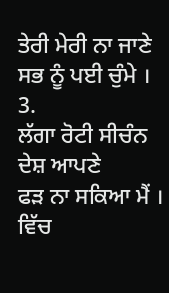ਤੇਰੀ ਮੇਰੀ ਨਾ ਜਾਣੇ
ਸਭ ਨੂੰ ਪਈ ਚੁੰਮੇ ।
3.
ਲੱਗਾ ਰੋਟੀ ਸੀਚੰਨ ਦੇਸ਼ ਆਪਣੇ
ਫੜ ਨਾ ਸਕਿਆ ਮੈਂ ।
ਵਿੱਚ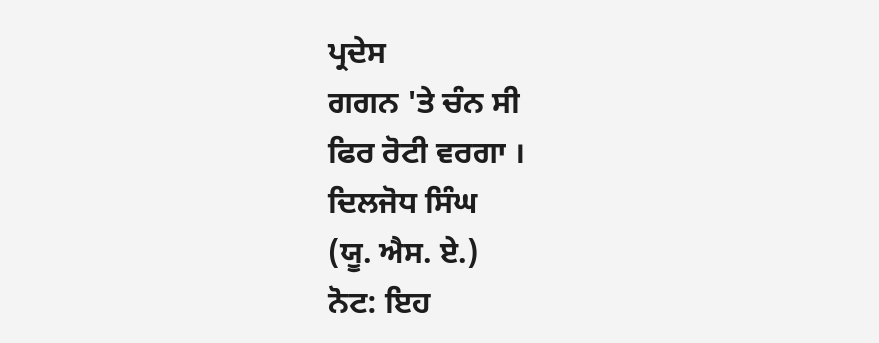ਪ੍ਰਦੇਸ
ਗਗਨ 'ਤੇ ਚੰਨ ਸੀ
ਫਿਰ ਰੋਟੀ ਵਰਗਾ ।
ਦਿਲਜੋਧ ਸਿੰਘ
(ਯੂ. ਐਸ. ਏ.)
ਨੋਟ: ਇਹ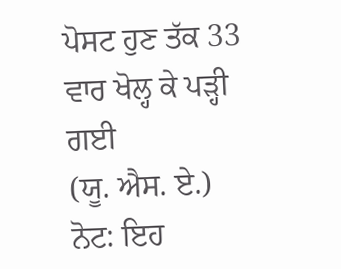ਪੋਸਟ ਹੁਣ ਤੱਕ 33 ਵਾਰ ਖੋਲ੍ਹ ਕੇ ਪੜ੍ਹੀ ਗਈ
(ਯੂ. ਐਸ. ਏ.)
ਨੋਟ: ਇਹ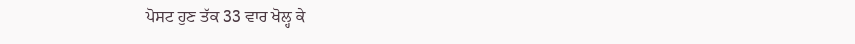ਪੋਸਟ ਹੁਣ ਤੱਕ 33 ਵਾਰ ਖੋਲ੍ਹ ਕੇ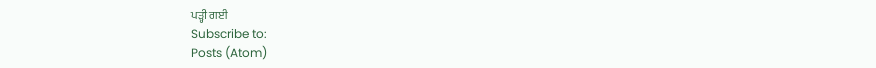ਪੜ੍ਹੀ ਗਈ
Subscribe to:
Posts (Atom)